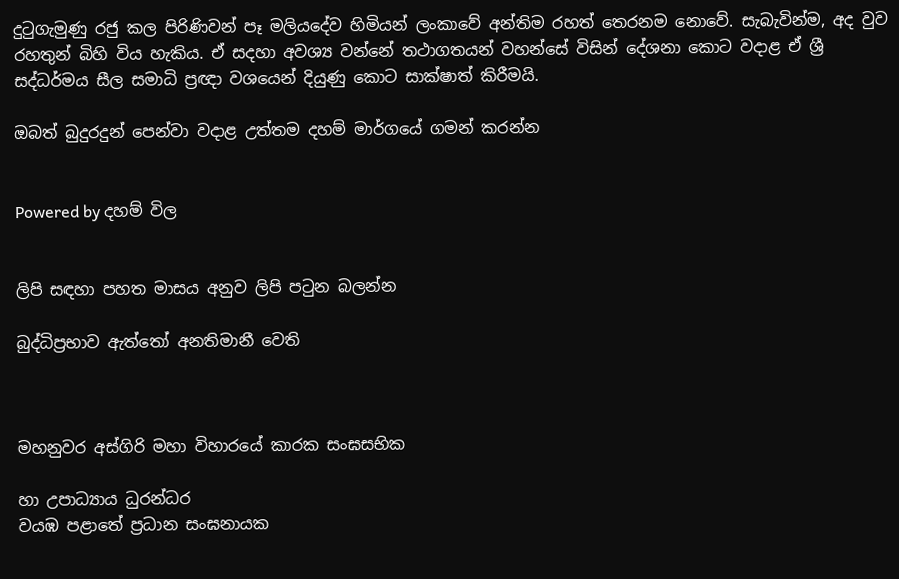දුටුගැමුණු රජු කල පිරිණිවන් පෑ මලියදේව හිමියන් ලංකාවේ අන්තිම රහත් තෙරනම නොවේ. සැබැවින්ම, අද වුව රහතුන් බිහි විය හැකිය. ඒ සදහා අවශ්‍ය වන්නේ තථාගතයන් වහන්සේ විසින් දේශනා කොට වදාළ ඒ ශ්‍රී සද්ධර්මය සීල සමාධි ප්‍රඥා වශයෙන් දියුණු කොට සාක්ෂාත් කිරීමයි.

ඔබත් බුදුරදුන් පෙන්වා වදාළ උත්තම දහම් මාර්ගයේ ගමන් කරන්න


Powered by දහම් විල


ලිපි සඳහා පහත මාසය අනුව ලිපි පටුන බලන්න

බුද්ධිප්‍රභාව ඇත්තෝ අනතිමානී වෙති



මහනුවර අස්ගිරි මහා විහාරයේ කාරක සංඝසභික

හා උපාධ්‍යාය ධුරන්ධර
වයඹ පළාතේ ප්‍රධාන සංඝනායක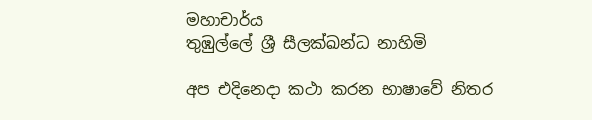මහාචාර්ය
තුඹුල්ලේ ශ්‍රී සීලක්ඛන්ධ නාහිමි

අප එදිනෙදා කථා කරන භාෂාවේ නිතර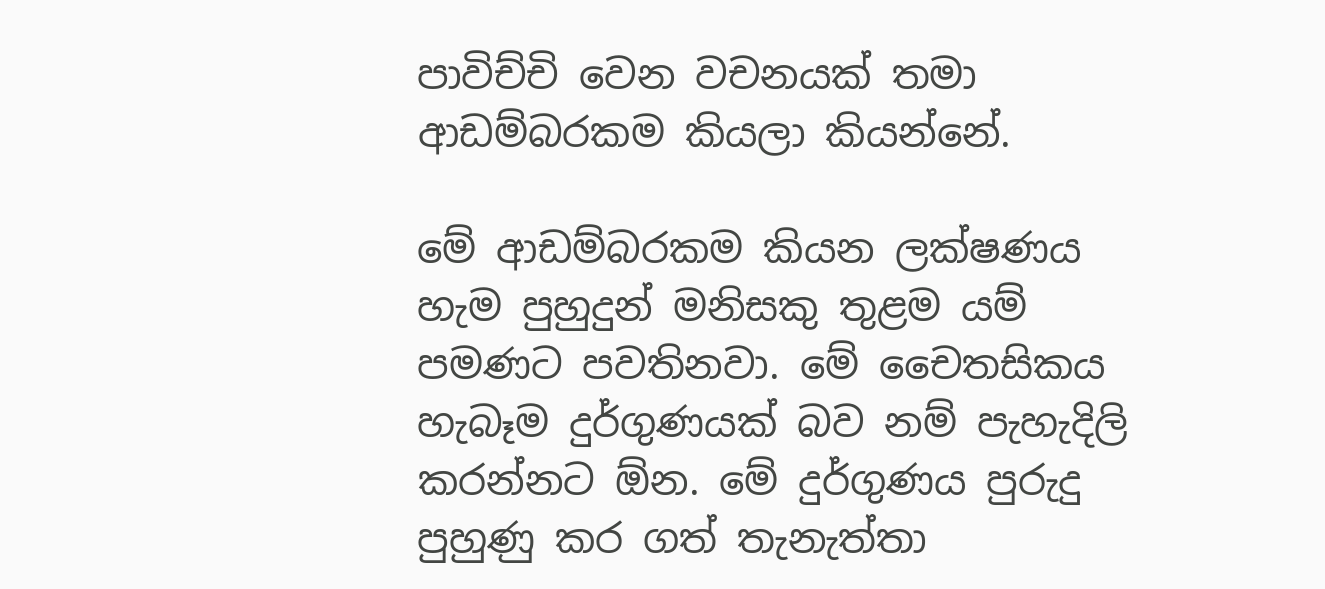පාවිච්චි වෙන වචනයක් තමා ආඩම්බරකම කියලා කියන්නේ.

මේ ආඩම්බරකම කියන ලක්ෂණය හැම පුහුදුන් මනිසකු තුළම යම් පමණට පවතිනවා. මේ චෛතසිකය හැබෑම දුර්ගුණයක් බව නම් පැහැදිලි කරන්නට ඕන. මේ දුර්ගුණය පුරුදු පුහුණු කර ගත් තැනැත්තා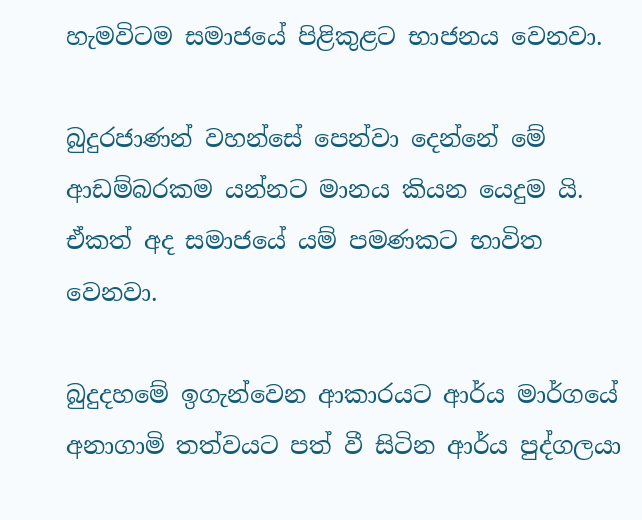හැමවිටම සමාජයේ පිළිකුළට භාජනය වෙනවා.

බුදුරජාණන් වහන්සේ පෙන්වා දෙන්නේ මේ ආඩම්බරකම යන්නට මානය කියන යෙදුම යි. ඒකත් අද සමාජයේ යම් පමණකට භාවිත වෙනවා.

බුදුදහමේ ඉගැන්වෙන ආකාරයට ආර්ය මාර්ගයේ අනාගාමි තත්වයට පත් වී සිටින ආර්ය පුද්ගලයා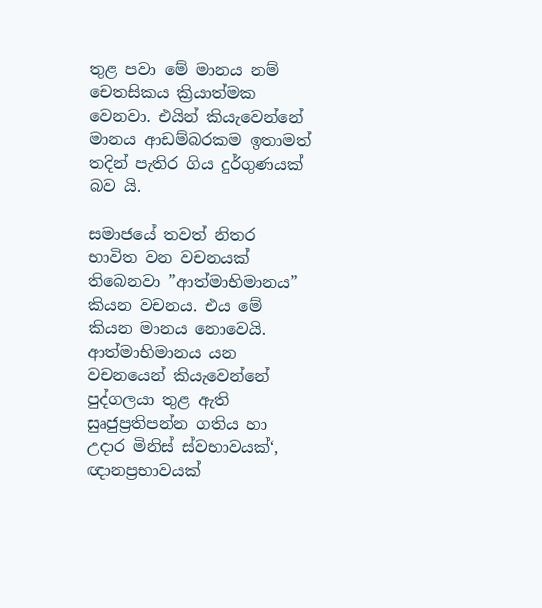තුළ පවා මේ මානය නම් චෙතසිකය ක්‍රියාත්මක වෙනවා. එයින් කියැවෙන්නේ මානය ආඩම්බරකම ඉතාමත් තදින් පැතිර ගිය දුර්ගුණයක් බව යි.

සමාජයේ තවත් නිතර භාවිත වන වචනයක් තිබෙනවා ”ආත්මාභිමානය” කියන වචනය. එය මේ කියන මානය නොවෙයි. ආත්මාභිමානය යන වචනයෙන් කියැවෙන්නේ පුද්ගලයා තුළ ඇති සුෘජුප්‍රතිපන්න ගතිය හා උදාර මිනිස් ස්වභාවයක්‘, ඥානප්‍රභාවයක්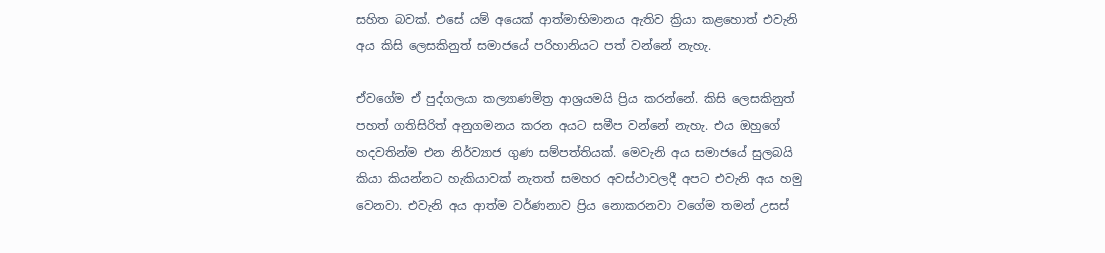සහිත බවක්. එසේ යම් අයෙක් ආත්මාභිමානය ඇතිව ක්‍රියා කළහොත් එවැනි අය කිසි ලෙසකිනුත් සමාජයේ පරිහානියට පත් වන්නේ නැහැ.

ඒවගේම ඒ පුද්ගලයා කල්‍යාණමිත්‍ර ආශ්‍රයමයි ප්‍රිය කරන්නේ. කිසි ලෙසකිනුත් පහත් ගතිසිරිත් අනුගමනය කරන අයට සමීප වන්නේ නැහැ. එය ඔහුගේ හදවතින්ම එන නිර්ව්‍යාජ ගුණ සම්පත්තියක්. මෙවැනි අය සමාජයේ සුලබයි කියා කියන්නට හැකියාවක් නැතත් සමහර අවස්ථාවලදී අපට එවැනි අය හමු වෙනවා. එවැනි අය ආත්ම වර්ණනාව ප්‍රිය නොකරනවා වගේම තමන් උසස්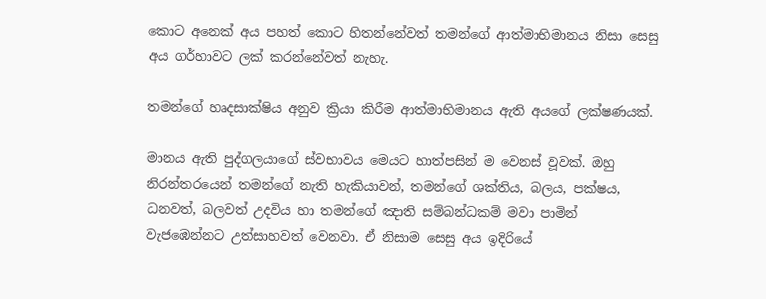කොට අනෙක් අය පහත් කොට හිතන්නේවත් තමන්ගේ ආත්මාභිමානය නිසා සෙසු අය ගර්හාවට ලක් කරන්නේවත් නැහැ.

තමන්ගේ හෘදසාක්ෂිය අනුව ක්‍රියා කිරීම ආත්මාභිමානය ඇති අයගේ ලක්ෂණයක්.

මානය ඇති පුද්ගලයාගේ ස්වභාවය මෙයට හාත්පසින් ම වෙනස් වූවක්. ඔහු නිරන්තරයෙන් තමන්ගේ නැති හැකියාවන්, තමන්ගේ ශක්තිය, බලය, පක්ෂය, ධනවත්, බලවත් උදවිය හා තමන්ගේ ඤාති සම්බන්ධකම් මවා පාමින් වැජඹෙන්නට උත්සාහවත් වෙනවා. ඒ නිසාම සෙසු අය ඉදිරියේ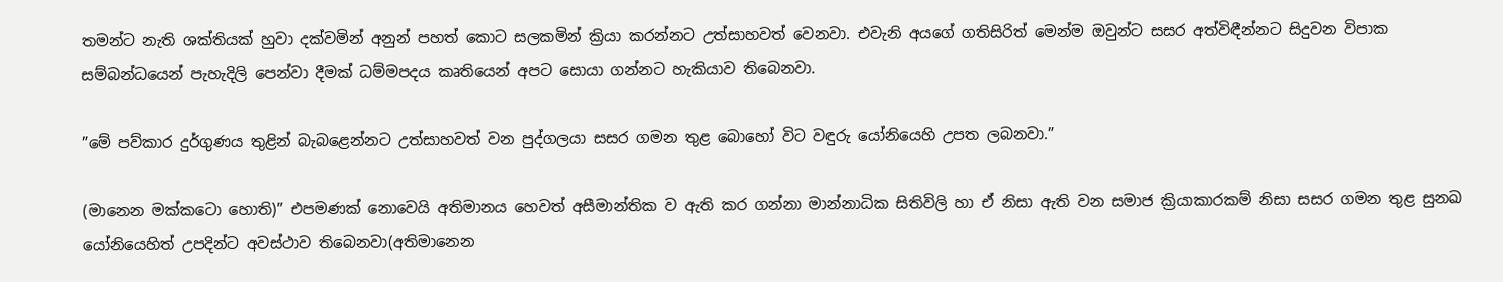තමන්ට නැති ශක්තියක් හුවා දක්වමින් අනුන් පහත් කොට සලකමින් ක්‍රියා කරන්නට උත්සාහවත් වෙනවා. එවැනි අයගේ ගතිසිරිත් මෙන්ම ඔවුන්ට සසර අත්විඳීන්නට සිදුවන විපාක සම්බන්ධයෙන් පැහැදිලි පෙන්වා දීමක් ධම්මපදය කෘතියෙන් අපට සොයා ගන්නට හැකියාව තිබෙනවා.

”මේ පව්කාර දුර්ගුණය තුළින් බැබළෙන්නට උත්සාහවත් වන පුද්ගලයා සසර ගමන තුළ බොහෝ විට වඳුරු යෝනියෙහි උපත ලබනවා.”

(මානෙන මක්කටො හොති)” එපමණක් නොවෙයි අතිමානය හෙවත් අසීමාන්තික ව ඇති කර ගන්නා මාන්නාධික සිතිවිලි හා ඒ නිසා ඇති වන සමාජ ක්‍රියාකාරකම් නිසා සසර ගමන තුළ සුනඛ යෝනියෙහිත් උපදින්ට අවස්ථාව තිබෙනවා(අතිමානෙන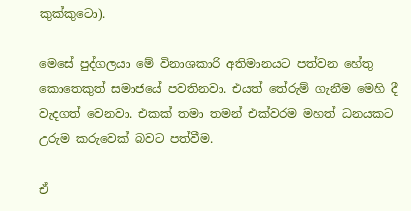කුක්කුටො).

මෙසේ පුද්ගලයා මේ විනාශකාරි අතිමානයට පත්වන හේතු කොතෙකුත් සමාජයේ පවතිනවා. එයත් තේරුම් ගැනීම මෙහි දී වැදගත් වෙනවා. එකක් තමා තමන් එක්වරම මහත් ධනයකට උරුම කරුවෙක් බවට පත්වීම.

ඒ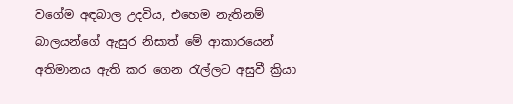වගේම අඳබාල උදවිය, එහෙම නැතිනම් බාලයන්ගේ ඇසුර නිසාත් මේ ආකාරයෙන් අතිමානය ඇති කර ගෙන රැල්ලට අසුවී ක්‍රියා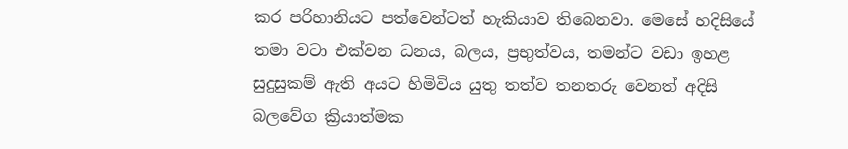කර පරිහානියට පත්වෙන්ටත් හැකියාව තිබෙනවා. මෙසේ හදිසියේ තමා වටා එක්වන ධනය, බලය, ප්‍රභුත්වය, තමන්ට වඩා ඉහළ සුදුසුකම් ඇති අයට හිමිවිය යුතු තත්ව තනතරු වෙනත් අදිසි බලවේග ක්‍රියාත්මක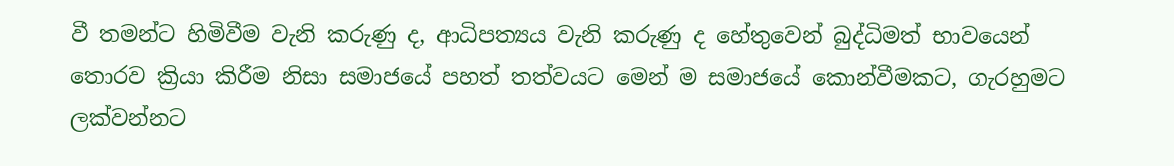වී තමන්ට හිමිවීම වැනි කරුණු ද, ආධිපත්‍යය වැනි කරුණු ද හේතුවෙන් බුද්ධිමත් භාවයෙන් තොරව ක්‍රියා කිරීම නිසා සමාජයේ පහත් තත්වයට මෙන් ම සමාජයේ කොන්වීමකට, ගැරහුමට ලක්වන්නට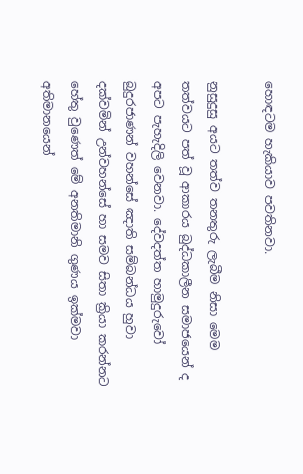හොඳටම හැකියාව පවතිනවා.

නුසුදුසු අයට තත්ව තනතුරු ලැබීම නිසා මෙම තත්වයට පත් වූ ආකාරය බුද්ධකාලීන සමාජයෙන් ද අපට පැහැදිලි වෙනවා. දේවදත්ත හාමුදුරුවෝ බුදුරජාණන් වහන්සේ ඤාති සම්බන්ධය හුවා දක්වමින් උන්වහන්සේ හා සමව සිතා ක්‍රියා කරන්නට හේතු වුණෙත් මේ අනතිමානි ගුණය ඉක්මවා අතිමානයෙන්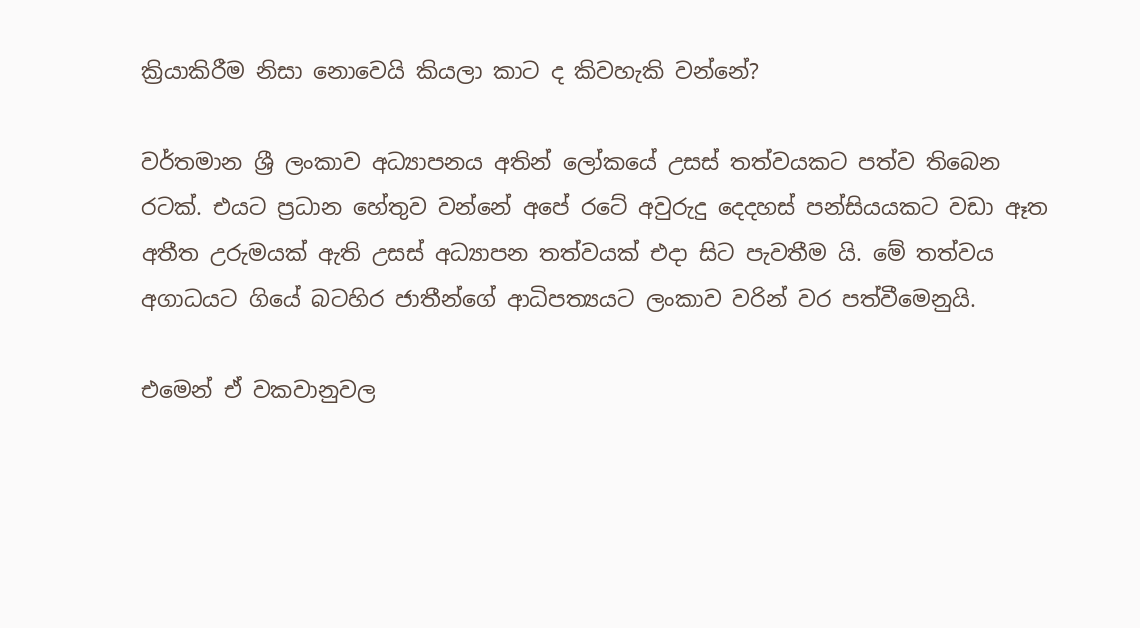ක්‍රියාකිරීම නිසා නොවෙයි කියලා කාට ද කිවහැකි වන්නේ?

වර්තමාන ශ්‍රී ලංකාව අධ්‍යාපනය අතින් ලෝකයේ උසස් තත්වයකට පත්ව තිබෙන රටක්. එයට ප්‍රධාන හේතුව වන්නේ අපේ රටේ අවුරුදු දෙදහස් පන්සියයකට වඩා ඈත අතීත උරුමයක් ඇති උසස් අධ්‍යාපන තත්වයක් එදා සිට පැවතීම යි. මේ තත්වය අගාධයට ගියේ බටහිර ජාතීන්ගේ ආධිපත්‍යයට ලංකාව වරින් වර පත්වීමෙනුයි.

එමෙන් ඒ වකවානුවල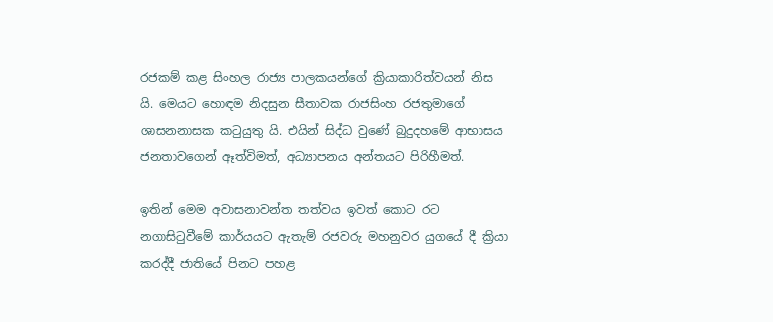රජකම් කළ සිංහල රාජ්‍ය පාලකයන්ගේ ක්‍රියාකාරිත්වයන් නිස යි. මෙයට හොඳම නිදසුන සීතාවක රාජසිංහ රජතුමාගේ ශාසනනාසක කටුයුතු යි. එයින් සිද්ධ වුණේ බුදුදහමේ ආභාසය ජනතාවගෙන් ඈත්විමත්, අධ්‍යාපනය අන්තයට පිරිහීමත්.

ඉතින් මෙම අවාසනාවන්ත තත්වය ඉවත් කොට රට නගාසිටුවීමේ කාර්යයට ඇතැම් රජවරු මහනුවර යුගයේ දී ක්‍රියා කරද්දී ජාතියේ පිනට පහළ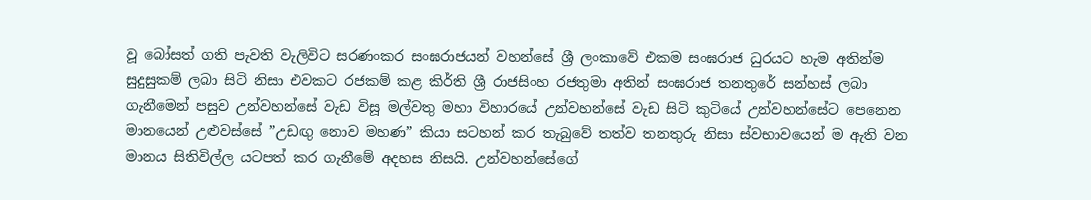වූ බෝසත් ගති පැවති වැලිවිට සරණංකර සංඝරාජයන් වහන්සේ ශ්‍රී ලංකාවේ එකම සංඝරාජ ධුරයට හැම අතින්ම සුදුසුකම් ලබා සිටි නිසා එවකට රජකම් කළ කිර්ති ශ්‍රී රාජසිංහ රජතුමා අතින් සංඝරාජ තනතුරේ සන්හස් ලබා ගැනීමෙන් පසුව උන්වහන්සේ වැඩ විසූ මල්වතු මහා විහාරයේ උන්වහන්සේ වැඩ සිටි කුටියේ උන්වහන්සේට පෙනෙන මානයෙන් උළුවස්සේ ”උඩඟු නොව මහණ” කියා සටහන් කර තැබුවේ තත්ව තනතුරු නිසා ස්වභාවයෙන් ම ඇති වන මානය සිතිවිල්ල යටපත් කර ගැනීමේ අදහස නිසයි. උන්වහන්සේගේ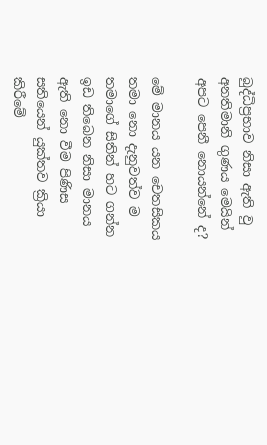බුද්ධිප්‍රභාව නිසා ඇති වු අනතිමානි ගුණය මෙයින් අපට පෙනී නොයන්නේ ද?

මේ මානය යන චෙතසිකය තමා නො දැනුවත්ව ම තමාගේ සිතින් හට ගන්න ඉඩ තිබෙන නිසා මානය ඇති නො වීම පිණිස සතියෙන් යුක්තව ක්‍රියා කිරීමේ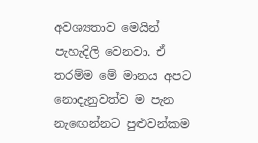අවශ්‍යතාව මෙයින් පැහැදිලි වෙනවා. ඒ තරම්ම මේ මානය අපට නොදැනුවත්ව ම පැන නැඟෙන්නට පුළුවන්කම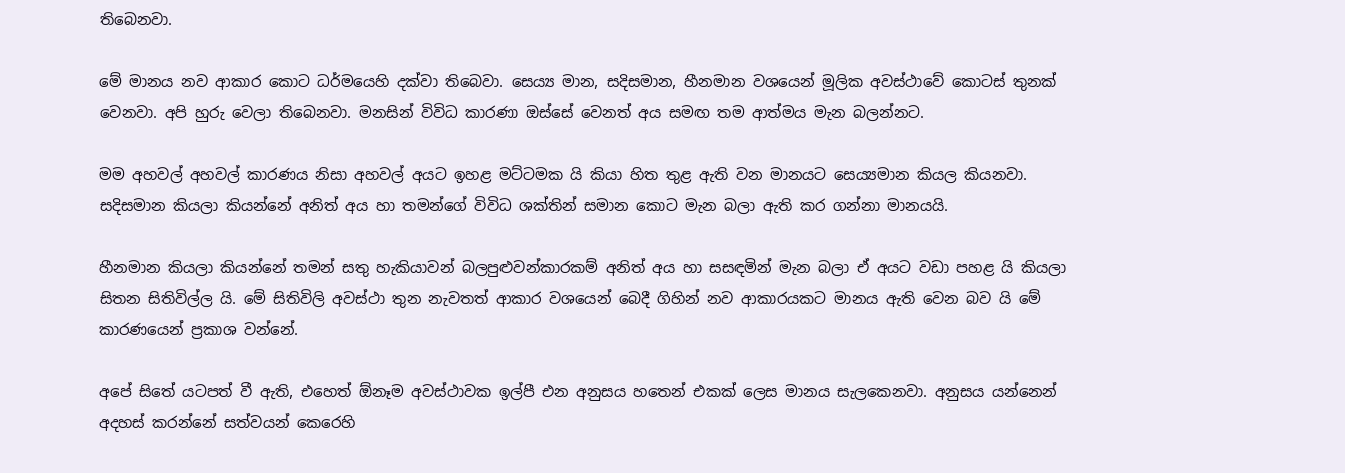තිබෙනවා.

මේ මානය නව ආකාර කොට ධර්මයෙහි දක්වා තිබෙවා. සෙය්‍ය මාන, සදිසමාන, හීනමාන වශයෙන් මූලික අවස්ථාවේ කොටස් තුනක් වෙනවා. අපි හුරු වෙලා තිබෙනවා. මනසින් විවිධ කාරණා ඔස්සේ වෙනත් අය සමඟ තම ආත්මය මැන බලන්නට.

මම අහවල් අහවල් කාරණය නිසා අහවල් අයට ඉහළ මට්ටමක යි කියා හිත තුළ ඇති වන මානයට සෙය්‍යමාන කියල කියනවා. සදිසමාන කියලා කියන්නේ අනිත් අය හා තමන්ගේ විවිධ ශක්තින් සමාන කොට මැන බලා ඇති කර ගන්නා මානයයි.

හීනමාන කියලා කියන්නේ තමන් සතු හැකියාවන් බලපුළුවන්කාරකම් අනිත් අය හා සසඳමින් මැන බලා ඒ අයට වඩා පහළ යි කියලා සිතන සිතිවිල්ල යි. මේ සිතිවිලි අවස්ථා තුන නැවතත් ආකාර වශයෙන් බෙදී ගිහින් නව ආකාරයකට මානය ඇති වෙන බව යි මේ කාරණයෙන් ප්‍රකාශ වන්නේ.

අපේ සිතේ යටපත් වී ඇති, එහෙත් ඕනෑම අවස්ථාවක ඉල්පී එන අනුසය හතෙන් එකක් ලෙස මානය සැලකෙනවා. අනුසය යන්නෙන් අදහස් කරන්නේ සත්වයන් කෙරෙහි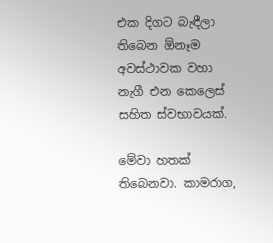එක දිගට බැඳීලා තිබෙන ඕනෑම අවස්ථාවක වහා නැගී එන කෙලෙස් සහිත ස්වභාවයක්.

මේවා හතක් තිබෙනවා. කාමරාග,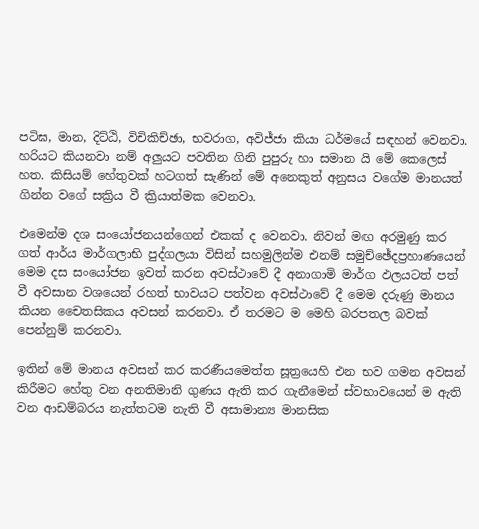පටිඝ, මාන, දිට්ඨි, විචිකිච්ඡා, භවරාග, අවිජ්ජා කියා ධර්මයේ සඳහන් වෙනවා. හරියට කියනවා නම් අලුයට පවතින ගිනි පුපුරු හා සමාන යි මේ කෙලෙස් හත. කිසියම් හේතුවක් හටගත් සැණින් මේ අනෙකුත් අනුසය වගේම මානයත් ගින්න වගේ සක්‍රිය වී ක්‍රියාත්මක වෙනවා.

එමෙන්ම දශ සංයෝජනයන්ගෙන් එකක් ද වෙනවා. නිවන් මඟ අරමුණු කර ගත් ආර්ය මාර්ගලාභි පුද්ගලයා විසින් සහමුලින්ම එනම් සමුච්ඡේදප්‍රහාණයෙන් මෙම දස සංයෝජන ඉවත් කරන අවස්ථාවේ දී අනාගාමි මාර්ග ඵලයටත් පත් වී අවසාන වශයෙන් රහත් භාවයට පත්වන අවස්ථාවේ දී මෙම දරුණු මානය කියන චෛතසිකය අවසන් කරනවා. ඒ තරමට ම මෙහි බරපතල බවක් පෙන්නුම් කරනවා.

ඉතින් මේ මානය අවසන් කර කරණීයමෙත්ත සූත්‍රයෙහි එන භව ගමන අවසන් කිරීමට හේතු වන අනතිමානි ගුණය ඇති කර ගැනීමෙන් ස්වභාවයෙන් ම ඇති වන ආඩම්බරය නැත්තටම නැති වී අසාමාන්‍ය මානසික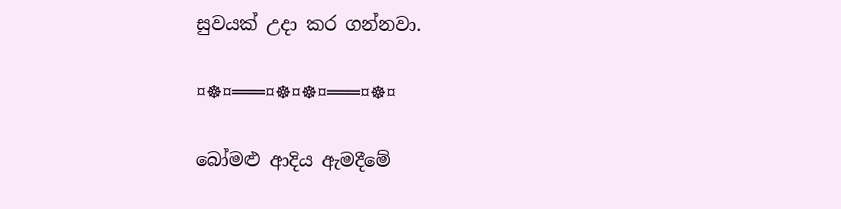සුවයක් උදා කර ගන්නවා.

¤☸¤═══¤☸¤☸¤═══¤☸¤

බෝමළු ආදිය ඇමදීමේ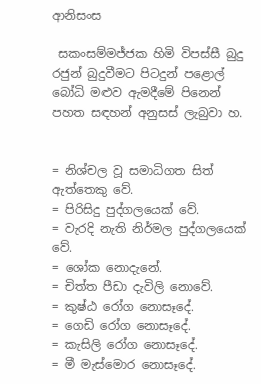ආනිසංස

 සකංසම්මජ්ජක හිමි විපස්සී බුදු රජුන් බුදුවීමට පිටදුන් පළොල් බෝධි මළුව ඇමදීමේ පිනෙන් පහත සඳහන් අනුසස් ලැබුවා හ.


= නිශ්චල වූ සමාධිගත සිත් ඇත්තෙකු වේ.
= පිරිසිදු පුද්ගලයෙක් වේ.
= වැරදි නැති නිර්මල පුද්ගලයෙක් වේ.
= ශෝක නොදැනේ.
= චිත්ත පීඩා දැවිලි නොවේ.
= කුෂ්ඨ රෝග නොසෑදේ.
= ගෙඩි රෝග නොසෑදේ.
= කැසිලි රෝග නොසෑදේ.
= මී මැස්මොර නොසෑදේ.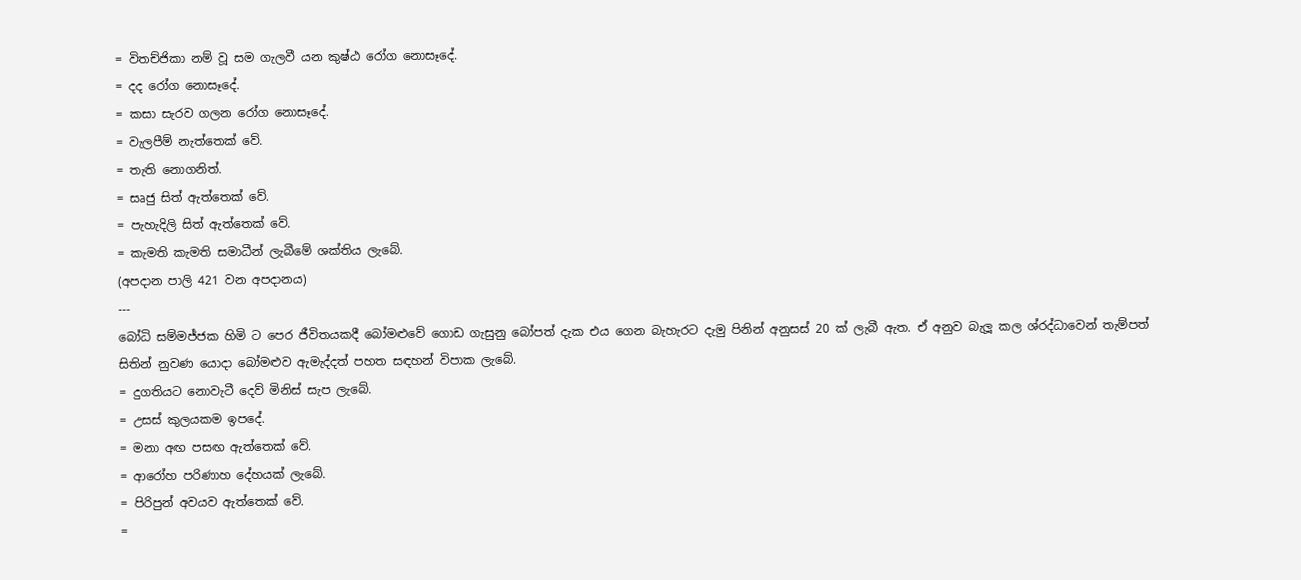= විතච්ජිකා නම් වූ සම ගැලවී යන කුෂ්ඨ රෝග නොසෑදේ.
= දද රෝග නොසෑදේ.
= කසා සැරව ගලන රෝග නොසෑදේ.
= වැලපීම් නැත්තෙක් වේ.
= තැති නොගනිත්.
= සෘජු සිත් ඇත්තෙක් වේ.
= පැහැදිලි සිත් ඇත්තෙක් වේ.
= කැමති කැමති සමාධීන් ලැබීමේ ශක්තිය ලැබේ.
(අපදාන පාලි 421 වන අපදානය)
---
බෝධි සම්මජ්ජක හිමි ට පෙර ජීවිතයකදී බෝමළුවේ ගොඩ ගැසුනු බෝපත් දැක එය ගෙන බැහැරට දැමු පිනින් අනුසස් 20 ක් ලැබී ඇත. ඒ අනුව බැලූ කල ශ්රද්ධාවෙන් තැම්පත් සිතින් නුවණ යොදා බෝමළුව ඇමැද්දත් පහත සඳහන් විපාක ලැබේ.
= දුගතියට නොවැටී දෙව් මිනිස් සැප ලැබේ.
= උසස් කුලයකම ඉපදේ.
= මනා අඟ පසඟ ඇත්තෙක් වේ.
= ආරෝහ පරිණාහ දේහයක් ලැබේ.
= පිරිපුන් අවයව ඇත්තෙක් වේ.
=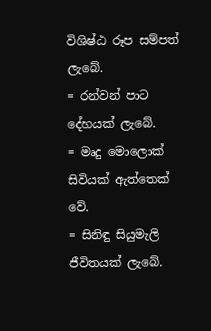විශිෂ්ඨ රූප සම්පත් ලැබේ.
= රන්වන් පාට දේහයක් ලැබේ.
= මෘදු මොලොක් සිවියක් ඇත්තෙක් වේ.
= සිනිඳු සියුමැලි ජීවිතයක් ලැබේ.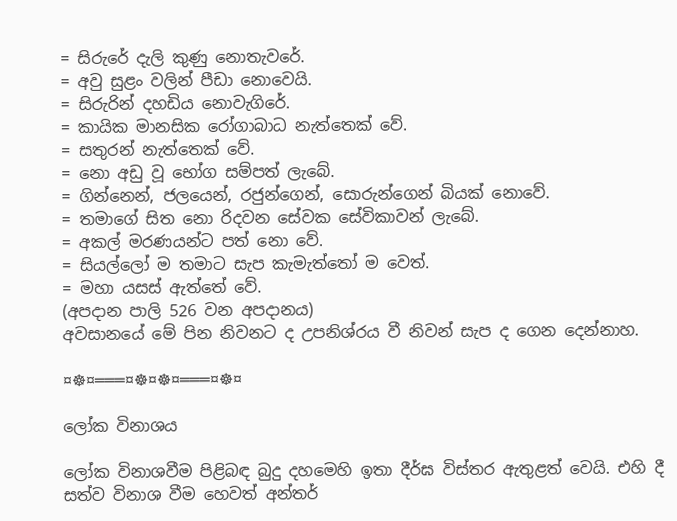= සිරුරේ දැලි කුණු නොතැවරේ.
= අවු සුළං වලින් පීඩා නොවෙයි.
= සිරුරින් දහඩිය නොවැගිරේ.
= කායික මානසික රෝගාබාධ නැත්තෙක් වේ.
= සතුරන් නැත්තෙක් වේ.
= නො අඩු වූ භෝග සම්පත් ලැබේ.
= ගින්නෙන්, ජලයෙන්, රජුන්ගෙන්, සොරුන්ගෙන් බියක් නොවේ.
= තමාගේ සිත නො රිදවන සේවක සේවිකාවන් ලැබේ.
= අකල් මරණයන්ට පත් නො වේ.
= සියල්ලෝ ම තමාට සැප කැමැත්තෝ ම වෙත්.
= මහා යසස් ඇත්තේ වේ.
(අපදාන පාලි 526 වන අපදානය)
අවසානයේ මේ පින නිවනට ද උපනිශ්රය වී නිවන් සැප ද ගෙන දෙන්නාහ.

¤☸¤═══¤☸¤☸¤═══¤☸¤

ලෝක විනාශය

ලෝක විනාශවීම පිළිබඳ බුදු දහමෙහි ඉතා දීර්ඝ විස්තර ඇතුළත් වෙයි. එහි දී සත්ව විනාශ වීම හෙවත් අන්තර්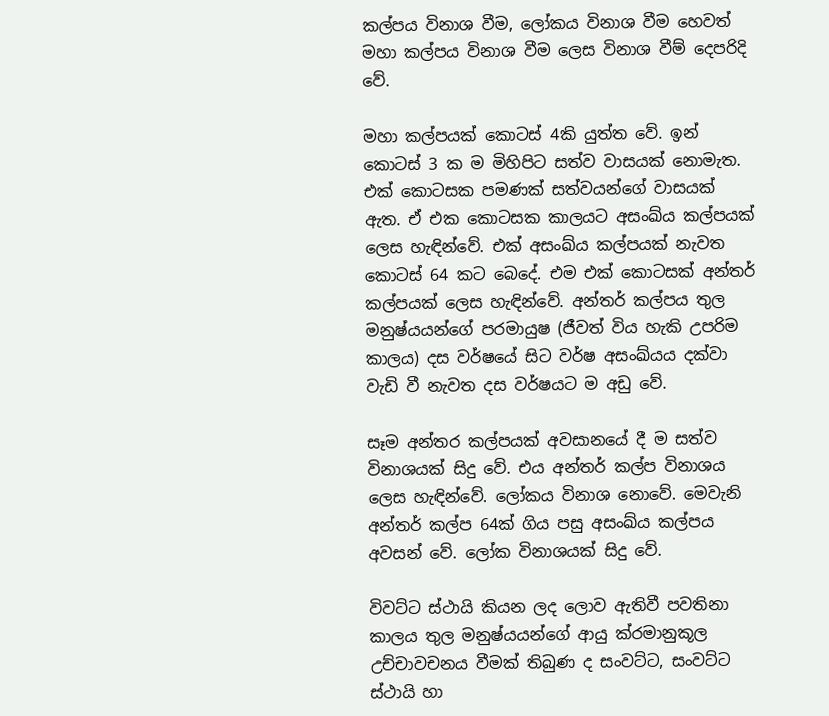කල්පය විනාශ වීම, ලෝකය විනාශ වීම හෙවත් මහා කල්පය විනාශ වීම ලෙස විනාශ වීම් දෙපරිදි වේ.

මහා කල්පයක් කොටස් 4කි යුත්ත වේ. ඉන් කොටස් 3 ක ම මිහිපිට සත්ව වාසයක් නොමැත. එක් කොටසක පමණක් සත්වයන්ගේ වාසයක් ඇත. ඒ එක කොටසක කාලයට අසංඛ්ය කල්පයක් ලෙස හැඳින්වේ. එක් අසංඛ්ය කල්පයක් නැවත කොටස් 64 කට බෙදේ. එම එක් කොටසක් අන්තර් කල්පයක් ලෙස හැඳින්වේ. අන්තර් කල්පය තුල මනුෂ්යයන්ගේ පරමායුෂ (ජීවත් විය හැකි උපරිම කාලය) දස වර්ෂයේ සිට වර්ෂ අසංඛ්යය දක්වා වැඩි වී නැවත දස වර්ෂයට ම අඩු වේ.

සෑම අන්තර කල්පයක් අවසානයේ දී ම සත්ව විනාශයක් සිදු වේ. එය අන්තර් කල්ප විනාශය ලෙස හැඳින්වේ. ලෝකය විනාශ නොවේ. මෙවැනි අන්තර් කල්ප 64ක් ගිය පසු අසංඛ්ය කල්පය අවසන් වේ. ලෝක විනාශයක් සිදු වේ.

විවට්ට ස්ථායි කියන ලද ලොව ඇතිවී පවතිනා කාලය තුල මනුෂ්යයන්ගේ ආයු ක්රමානුකූල උච්චාවචනය වීමක් තිබුණ ද සංවට්ට, සංවට්ට ස්ථායි හා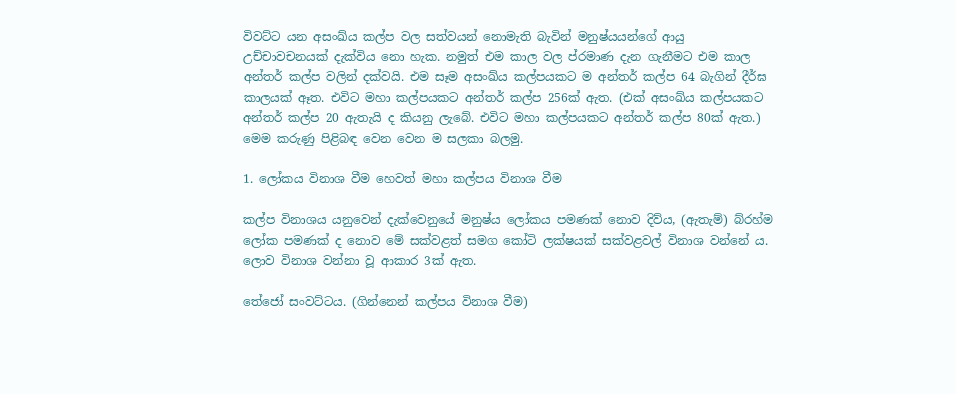විවට්ට යන අසංඛ්ය කල්ප වල සත්වයන් නොමැති බැවින් මනුෂ්යයන්ගේ ආයු උච්චාවචනයක් දැක්විය නො හැක. නමුත් එම කාල වල ප්රමාණ දැන ගැනීමට එම කාල අන්තර් කල්ප වලින් දක්වයි. එම සෑම අසංඛ්ය කල්පයකට ම අන්තර් කල්ප 64 බැගින් දීර්ඝ කාලයක් ඈත. එවිට මහා කල්පයකට අන්තර් කල්ප 256ක් ඇත. (එක් අසංඛ්ය කල්පයකට අන්තර් කල්ප 20 ඇතැයි ද කියනු ලැබේ. එවිට මහා කල්පයකට අන්තර් කල්ප 80ක් ඇත.) මෙම කරුණු පිළිබඳ වෙන වෙන ම සලකා බලමු.

1. ලෝකය විනාශ වීම හෙවත් මහා කල්පය විනාශ වීම

කල්ප විනාශය යනුවෙන් දැක්වෙනුයේ මනුෂ්ය ලෝකය පමණක් නොව දිව්ය, (ඇතැම්) බ්රහ්ම ලෝක පමණක් ද නොව මේ සක්වළත් සමග කෝටි ලක්ෂයක් සක්වළවල් විනාශ වන්නේ ය. ලොව විනාශ වන්නා වූ ආකාර 3ක් ඇත.

තේජෝ සංවට්ටය. (ගින්නෙන් කල්පය විනාශ වීම)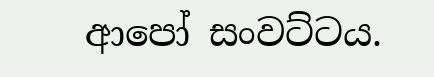ආපෝ සංවට්ටය.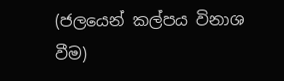(ජලයෙන් කල්පය විනාශ වීම)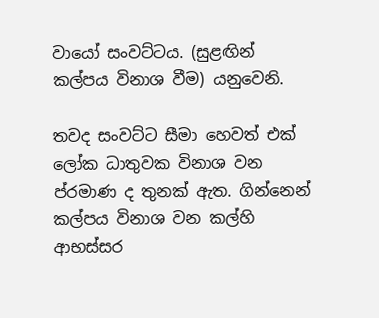වායෝ සංවට්ටය. (සුළඟින් කල්පය විනාශ වීම) යනුවෙනි.

තවද සංවට්ට සීමා හෙවත් එක් ලෝක ධාතුවක විනාශ වන ප්රමාණ ද තුනක් ඇත. ගින්නෙන් කල්පය විනාශ වන කල්හි ආභස්සර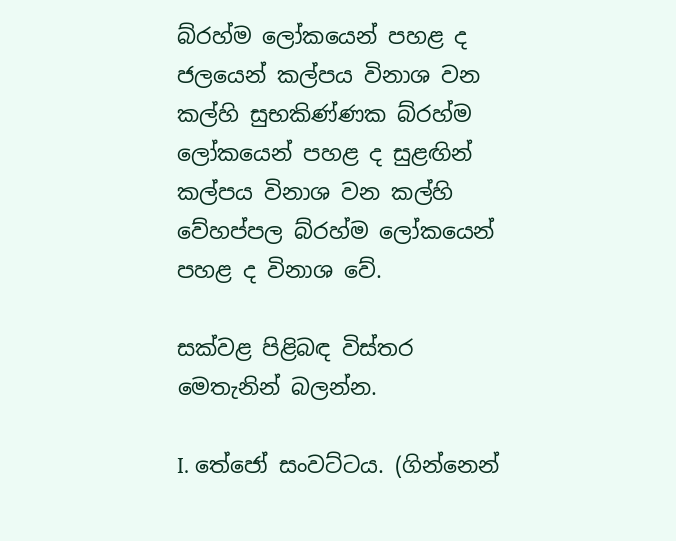බ්රහ්ම ලෝකයෙන් පහළ ද ජලයෙන් කල්පය විනාශ වන කල්හි සුභකිණ්ණක බ්රහ්ම ලෝකයෙන් පහළ ද සුළඟින් කල්පය විනාශ වන කල්හි වේහප්පල බ්රහ්ම ලෝකයෙන් පහළ ද විනාශ වේ.

සක්වළ පිළිබඳ විස්තර මෙතැනින් බලන්න.

I. තේජෝ සංවට්ටය. (ගින්නෙන්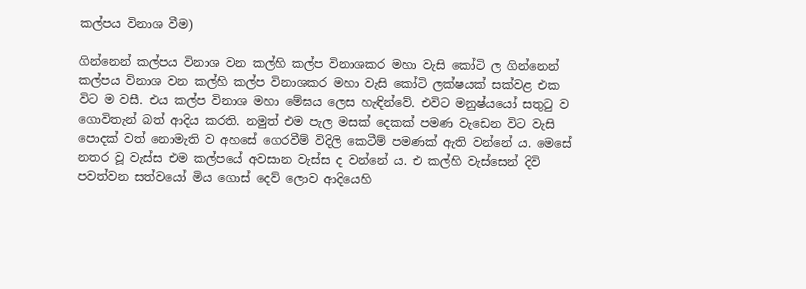කල්පය විනාශ වීම)

ගින්නෙන් කල්පය විනාශ වන කල්හි කල්ප විනාශකර මහා වැසි කෝටි ල ගින්නෙන් කල්පය විනාශ වන කල්හි කල්ප විනාශකර මහා වැසි කෝටි ලක්ෂයක් සක්වළ එක විට ම වසී. එය කල්ප විනාශ මහා මේඝය ලෙස හැඳින්වේ. එවිට මනුෂ්යයෝ සතුටු ව ගොවිතැන් බත් ආදිය කරති. නමුත් එම පැල මසක් දෙකක් පමණ වැඩෙන විට වැසි පොදක් වත් නොමැති ව අහසේ ගෙරවීම් විදිලි කෙටීම් පමණක් ඇති වන්නේ ය. මෙසේ නතර වූ වැස්ස එම කල්පයේ අවසාන වැස්ස ද වන්නේ ය. එ කල්හි වැස්සෙන් දිවි පවත්වන සත්වයෝ මිය ගොස් දෙව් ලොව ආදියෙහි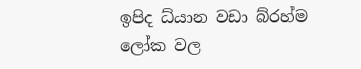ඉපිද ධ්යාන වඩා බ්රහ්ම ලෝක වල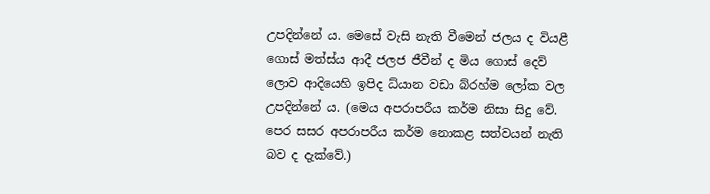උපදින්නේ ය. මෙසේ වැසි නැති වීමෙන් ජලය ද වියළී ගොස් මත්ස්ය ආදී ජලජ ජීවීන් ද මිය ගොස් දෙව් ලොව ආදියෙහි ඉපිද ධ්යාන වඩා බ්රහ්ම ලෝක වල උපදින්නේ ය. (මෙය අපරාපරීය කර්ම නිසා සිදු වේ. පෙර සසර අපරාපරීය කර්ම නොකළ සත්වයන් නැති බව ද දැක්වේ.)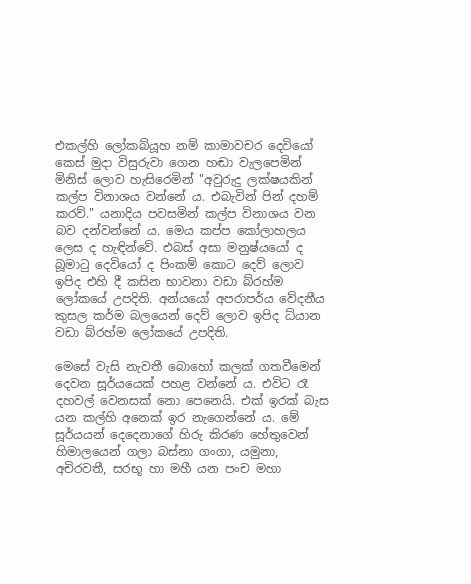එකල්හි ලෝකබ්යූහ නම් කාමාවචර දෙවියෝ කෙස් මුදා විසුරුවා ගෙන හඬා වැලපෙමින් මිනිස් ලොව හැසිරෙමින් "අවුරුදු ලක්ෂයකින් කල්ප විනාශය වන්නේ ය. එබැවින් පින් දහම් කරව්." යනාදිය පවසමින් කල්ප විනාශය වන බව දන්වන්නේ ය. මෙය කප්ප කෝලාහලය ලෙස ද හැඳින්වේ. එබස් අසා මනුෂ්යයෝ ද බූමාටු දෙවියෝ ද පිංකම් කොට දෙව් ලොව ඉපිද එහි දී කසින භාවනා වඩා බ්රහ්ම ලෝකයේ උපදිති. අන්යයෝ අපරාපර්ය වේදනීය කුසල කර්ම බලයෙන් දෙව් ලොව ඉපිද ධ්යාන වඩා බ්රහ්ම ලෝකයේ උපදිති.

මෙසේ වැසි නැවතී බොහෝ කලක් ගතවීමෙන් දෙවන සූර්යයෙක් පහළ වන්නේ ය. එවිට රෑ දහවල් වෙනසක් නො පෙනෙයි. එක් ඉරක් බැස යන කල්හි අනෙක් ඉර නැගෙන්නේ ය. මේ සූර්යයන් දෙදෙනාගේ හිරු කිරණ හේතුවෙන් හිමාලයෙන් ගලා බස්නා ගංගා, යමුනා, අචිරවතී, සරභූ හා මහී යන පංච මහා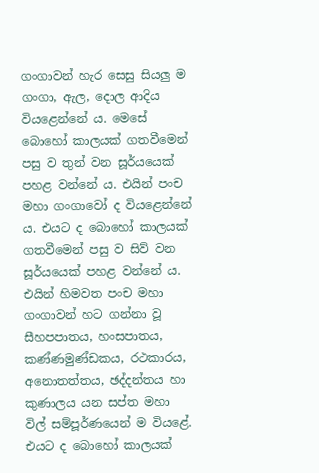ගංගාවන් හැර සෙසු සියලු ම ගංගා, ඇල, දොල ආදිය වියළෙන්නේ ය. මෙසේ බොහෝ කාලයක් ගතවීමෙන් පසු ව තුන් වන සූර්යයෙක් පහළ වන්නේ ය. එයින් පංච මහා ගංගාවෝ ද වියළෙන්නේ ය. එයට ද බොහෝ කාලයක් ගතවීමෙන් පසු ව සිව් වන සූර්යයෙක් පහළ වන්නේ ය. එයින් හිමවත පංච මහා ගංගාවන් හට ගන්නා වූ සීහපපාතය, හංසපාතය, කණ්ණමුණ්ඩකය, රථකාරය, අනොතත්තය, ඡද්දන්තය හා කුණාලය යන සප්ත මහා විල් සම්පූර්ණයෙන් ම වියළේ. එයට ද බොහෝ කාලයක්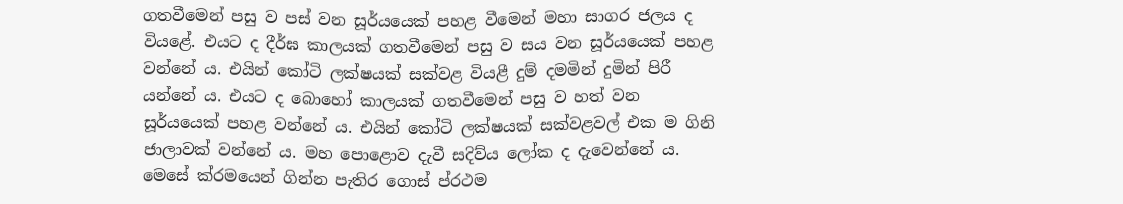ගතවීමෙන් පසු ව පස් වන සූර්යයෙක් පහළ වීමෙන් මහා සාගර ජලය ද වියළේ. එයට ද දීර්ඝ කාලයක් ගතවීමෙන් පසු ව සය වන සූර්යයෙක් පහළ වන්නේ ය. එයින් කෝටි ලක්ෂයක් සක්වළ වියළී දුම් දමමින් දුමින් පිරී යන්නේ ය. එයට ද බොහෝ කාලයක් ගතවීමෙන් පසු ව හත් වන සූර්යයෙක් පහළ වන්නේ ය. එයින් කෝටි ලක්ෂයක් සක්වළවල් එක ම ගිනි ජාලාවක් වන්නේ ය. මහ පොළොව දැවී සදිව්ය ලෝක ද දැවෙන්නේ ය. මෙසේ ක්රමයෙන් ගින්න පැතිර ගොස් ප්රථම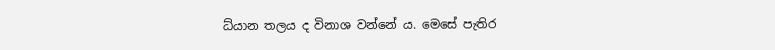ධ්යාන තලය ද විනාශ වන්නේ ය. මෙසේ පැතිර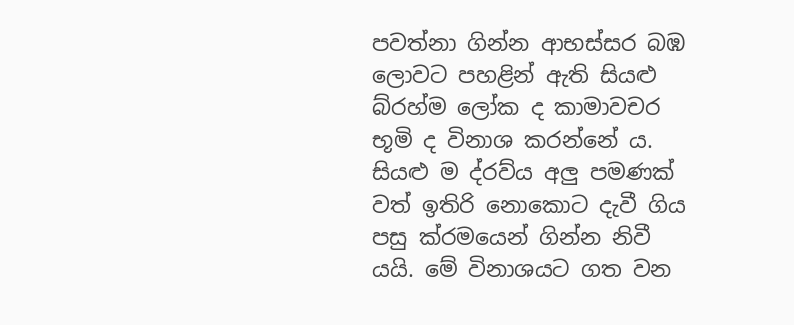පවත්නා ගින්න ආභස්සර බඹ ලොවට පහළින් ඇති සියළු බ්රහ්ම ලෝක ද කාමාවචර භූමි ද විනාශ කරන්නේ ය. සියළු ම ද්රව්ය අලු පමණක් වත් ඉතිරි නොකොට දැවී ගිය පසු ක්රමයෙන් ගින්න නිවී යයි. මේ විනාශයට ගත වන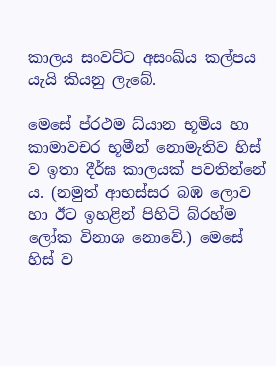කාලය සංවට්ට අසංඛ්ය කල්පය යැයි කියනු ලැබේ.

මෙසේ ප්රථම ධ්යාන භූමිය හා කාමාවචර භූමීන් නොමැතිව හිස් ව ඉතා දීර්ඝ කාලයක් පවතින්නේ ය. (නමුත් ආභස්සර බඹ ලොව හා ඊට ඉහළින් පිහිටි බ්රහ්ම ලෝක විනාශ නොවේ.) මෙසේ හිස් ව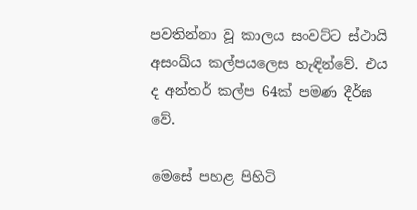පවතින්නා වූ කාලය සංවට්ට ස්ථායි අසංඛ්ය කල්පයලෙස හැඳින්වේ. එය ද අන්තර් කල්ප 64ක් පමණ දීර්ඝ වේ.

මෙසේ පහළ පිහිටි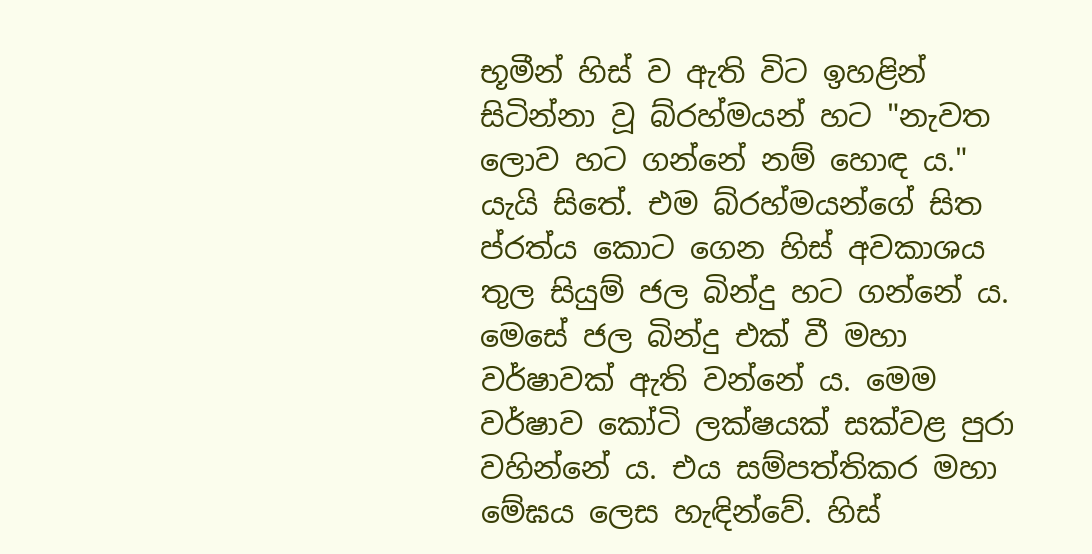භූමීන් හිස් ව ඇති විට ඉහළින් සිටින්නා වූ බ්රහ්මයන් හට "නැවත ලොව හට ගන්නේ නම් හොඳ ය." යැයි සිතේ. එම බ්රහ්මයන්ගේ සිත ප්රත්ය කොට ගෙන හිස් අවකාශය තුල සියුම් ජල බින්දු හට ගන්නේ ය. මෙසේ ජල බින්දු එක් වී මහා වර්ෂාවක් ඇති වන්නේ ය. මෙම වර්ෂාව කෝටි ලක්ෂයක් සක්වළ පුරා වහින්නේ ය. එය සම්පත්තිකර මහා මේඝය ලෙස හැඳින්වේ. හිස්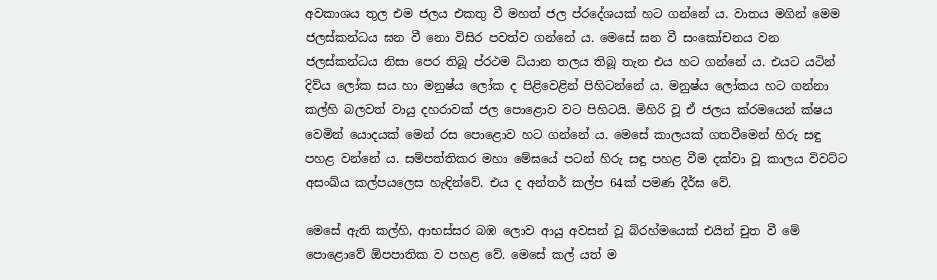අවකාශය තුල එම ජලය එකතු වී මහත් ජල ප්රදේශයක් හට ගන්නේ ය. වාතය මගින් මෙම ජලස්කන්ධය ඝන වී නො විසිර පවත්ව ගන්නේ ය. මෙසේ ඝන වී සංකෝචනය වන ජලස්කන්ධය නිසා පෙර තිබූ ප්රථම ධ්යාන තලය තිබූ තැන එය හට ගන්නේ ය. එයට යටින් දිව්ය ලෝක සය හා මනුෂ්ය ලෝක ද පිළිවෙළින් පිහිටන්නේ ය. මනුෂ්ය ලෝකය හට ගන්නා කල්හි බලවත් වායු දහරාවක් ජල පොළොව වට පිහිටයි. මිහිරි වූ ඒ ජලය ක්රමයෙන් ක්ෂය වෙමින් යොදයක් මෙන් රස පොළොව හට ගන්නේ ය. මෙසේ කාලයක් ගතවීමෙන් හිරු සඳු පහළ වන්නේ ය. සම්පත්තිකර මහා මේඝයේ පටන් හිරු සඳු පහළ වීම දක්වා වූ කාලය විවට්ට අසංඛ්ය කල්පයලෙස හැඳින්වේ. එය ද අන්තර් කල්ප 64ක් පමණ දීර්ඝ වේ.

මෙසේ ඇති කල්හි, ආභස්සර බඹ ලොව ආයු අවසන් වූ බ්රහ්මයෙක් එයින් චුත වී මේ පොළොවේ ඕපපාතික ව පහළ වේ. මෙසේ කල් යත් ම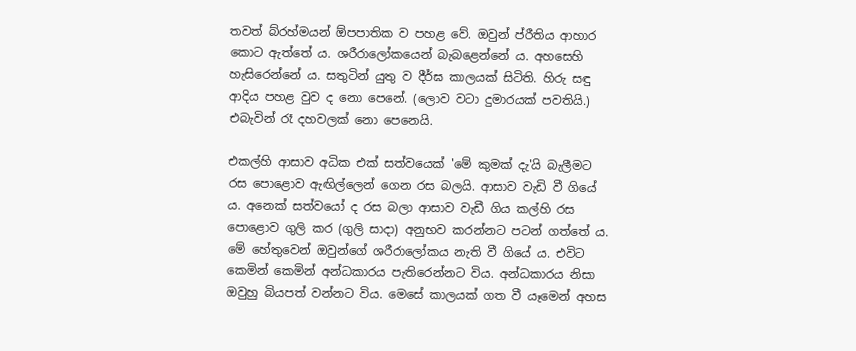තවත් බ්රහ්මයන් ඕපපාතික ව පහළ වේ. ඔවුන් ප්රීතිය ආහාර කොට ඇත්තේ ය. ශරීරාලෝකයෙන් බැබළෙන්නේ ය. අහසෙහි හැසිරෙන්නේ ය. සතුටින් යුතු ව දීර්ඝ කාලයක් සිටිති. හිරු සඳු ආදිය පහළ වුව ද නො පෙනේ. (ලොව වටා දුමාරයක් පවතියි.) එබැවින් රෑ දහවලක් නො පෙනෙයි.

එකල්හි ආසාව අධික එක් සත්වයෙක් 'මේ කුමක් දැ'යි බැලීමට රස පොළොව ඇඟිල්ලෙන් ගෙන රස බලයි. ආසාව වැඩි වී ගියේ ය. අනෙක් සත්වයෝ ද රස බලා ආසාව වැඩී ගිය කල්හි රස පොළොව ගුලි කර (ගුලි සාදා) අනුභව කරන්නට පටන් ගත්තේ ය. මේ හේතුවෙන් ඔවුන්ගේ ශරීරාලෝකය නැති වී ගියේ ය. එවිට කෙමින් කෙමින් අන්ධකාරය පැතිරෙන්නට විය. අන්ධකාරය නිසා ඔවුහු බියපත් වන්නට විය. මෙසේ කාලයක් ගත වී යෑමෙන් අහස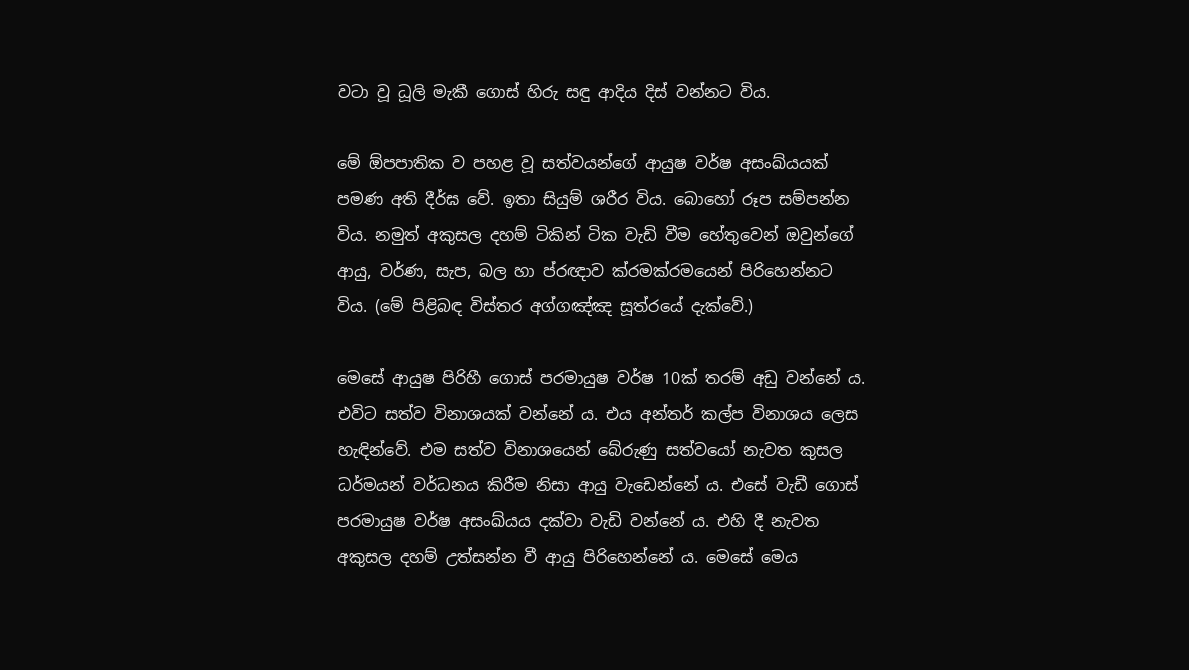වටා වූ ධූලි මැකී ගොස් හිරු සඳු ආදිය දිස් වන්නට විය.

මේ ඕපපාතික ව පහළ වූ සත්වයන්ගේ ආයුෂ වර්ෂ අසංඛ්යයක් පමණ අති දීර්ඝ වේ. ඉතා සියුම් ශරීර විය. බොහෝ රූප සම්පන්න විය. නමුත් අකුසල දහම් ටිකින් ටික වැඩි වීම හේතුවෙන් ඔවුන්ගේ ආයු, වර්ණ, සැප, බල හා ප්රඥාව ක්රමක්රමයෙන් පිරිහෙන්නට විය. (මේ පිළිබඳ විස්තර අග්ගඤ්ඤ සූත්රයේ දැක්වේ.)

මෙසේ ආයුෂ පිරිහී ගොස් පරමායුෂ වර්ෂ 10ක් තරම් අඩු වන්නේ ය. එවිට සත්ව විනාශයක් වන්නේ ය. එය අන්තර් කල්ප විනාශය ලෙස හැඳින්වේ. එම සත්ව විනාශයෙන් බේරුණු සත්වයෝ නැවත කුසල ධර්මයන් වර්ධනය කිරීම නිසා ආයු වැඩෙන්නේ ය. එසේ වැඩී ගොස් පරමායුෂ වර්ෂ අසංඛ්යය දක්වා වැඩි වන්නේ ය. එහි දී නැවත අකුසල දහම් උත්සන්න වී ආයු පිරිහෙන්නේ ය. මෙසේ මෙය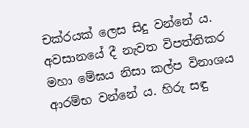චක්රයක් ලෙස සිදු වන්නේ ය. අවසානයේ දී නැවත විපත්තිකර මහා මේඝය නිසා කල්ප විනාශය ආරම්භ වන්නේ ය. හිරු සඳු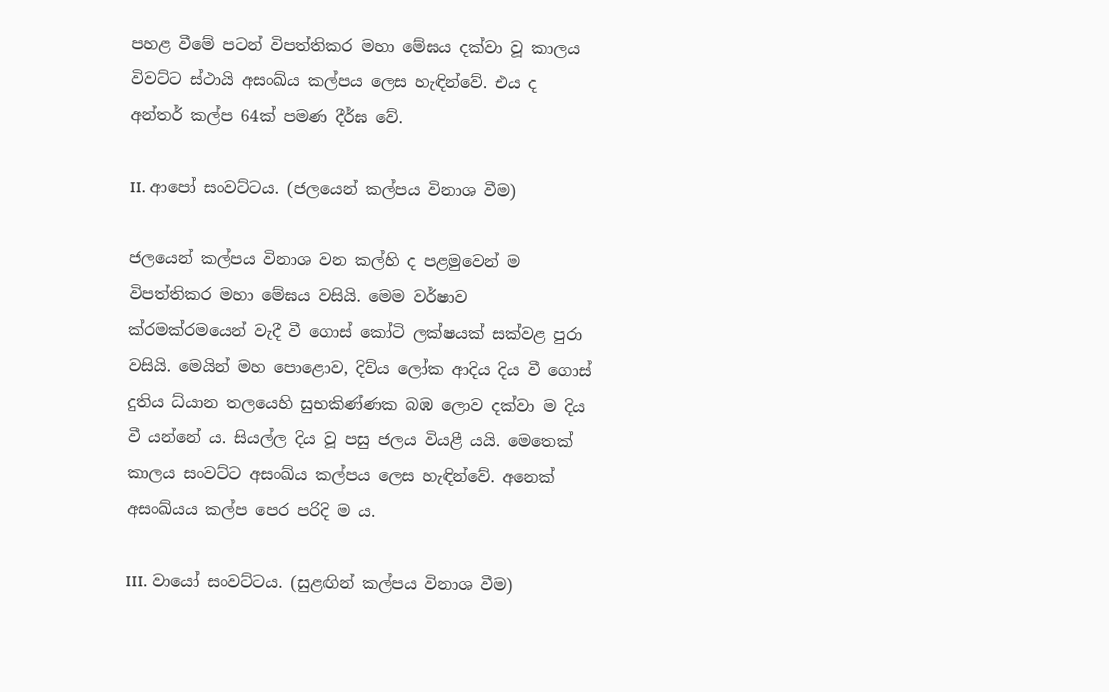පහළ වීමේ පටන් විපත්තිකර මහා මේඝය දක්වා වූ කාලය විවට්ට ස්ථායි අසංඛ්ය කල්පය ලෙස හැඳින්වේ. එය ද අන්තර් කල්ප 64ක් පමණ දීර්ඝ වේ.

II. ආපෝ සංවට්ටය. (ජලයෙන් කල්පය විනාශ වීම)

ජලයෙන් කල්පය විනාශ වන කල්හි ද පළමුවෙන් ම විපත්තිකර මහා මේඝය වසියි. මෙම වර්ෂාව ක්රමක්රමයෙන් වැදී වී ගොස් කෝටි ලක්ෂයක් සක්වළ පුරා වසියි. මෙයින් මහ පොළොව, දිව්ය ලෝක ආදිය දිය වී ගොස් දුතිය ධ්යාන තලයෙහි සුභකිණ්ණක බඹ ලොව දක්වා ම දිය වී යන්නේ ය. සියල්ල දිය වූ පසු ජලය වියළී යයි. මෙතෙක් කාලය සංවට්ට අසංඛ්ය කල්පය ලෙස හැඳින්වේ. අනෙක් අසංඛ්යය කල්ප පෙර පරිදි ම ය.

III. වායෝ සංවට්ටය. (සුළඟින් කල්පය විනාශ වීම)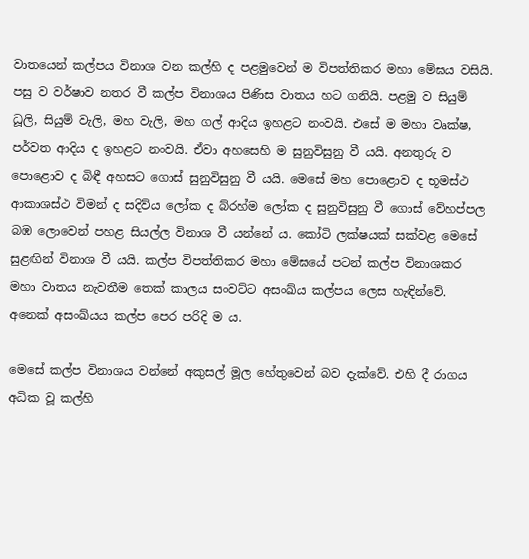වාතයෙන් කල්පය විනාශ වන කල්හි ද පළමුවෙන් ම විපත්තිකර මහා මේඝය වසියි. පසු ව වර්ෂාව නතර වී කල්ප විනාශය පිණිස වාතය හට ගනියි. පළමු ව සියුම් ධූලි, සියුම් වැලි, මහ වැලි, මහ ගල් ආදිය ඉහළට නංවයි. එසේ ම මහා වෘක්ෂ, පර්වත ආදිය ද ඉහළට නංවයි. ඒවා අහසෙහි ම සුනුවිසුනු වී යයි. අනතුරු ව පොළොව ද බිඳී අහසට ගොස් සුනුවිසුනු වී යයි. මෙසේ මහ පොළොව ද භූමස්ථ ආකාශස්ථ විමන් ද සදිව්ය ලෝක ද බ්රහ්ම ලෝක ද සුනුවිසුනු වී ගොස් වේහප්පල බඹ ලොවෙන් පහළ සියල්ල විනාශ වී යන්නේ ය. කෝටි ලක්ෂයක් සක්වළ මෙසේ සුළඟින් විනාශ වී යයි. කල්ප විපත්තිකර මහා මේඝයේ පටන් කල්ප විනාශකර මහා වාතය නැවතීම තෙක් කාලය සංවට්ට අසංඛ්ය කල්පය ලෙස හැඳින්වේ. අනෙක් අසංඛ්යය කල්ප පෙර පරිදි ම ය.

මෙසේ කල්ප විනාශය වන්නේ අකුසල් මූල හේතුවෙන් බව දැක්වේ. එහි දී රාගය අධික වූ කල්හි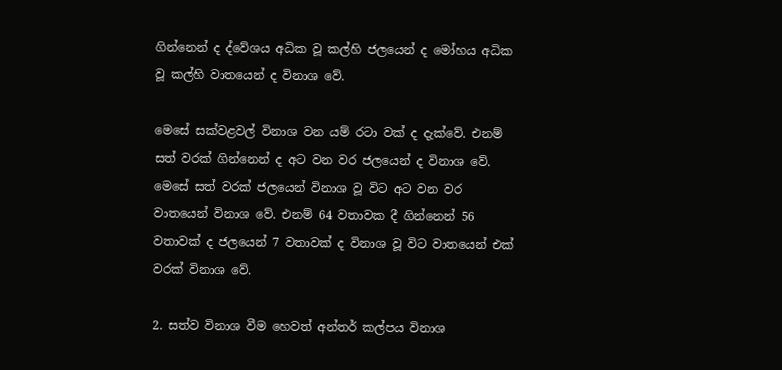ගින්නෙන් ද ද්වේශය අධික වූ කල්හි ජලයෙන් ද මෝහය අධික වූ කල්හි වාතයෙන් ද විනාශ වේ.

මෙසේ සක්වළවල් විනාශ වන යම් රටා වක් ද දැක්වේ. එනම් සත් වරක් ගින්නෙන් ද අට වන වර ජලයෙන් ද විනාශ වේ. මෙසේ සත් වරක් ජලයෙන් විනාශ වූ විට අට වන වර වාතයෙන් විනාශ වේ. එනම් 64 වතාවක දී ගින්නෙන් 56 වතාවක් ද ජලයෙන් 7 වතාවක් ද විනාශ වූ විට වාතයෙන් එක් වරක් විනාශ වේ.

2. සත්ව විනාශ වීම හෙවත් අන්තර් කල්පය විනාශ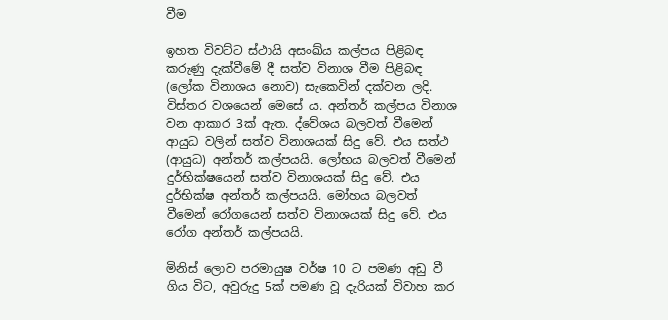වීම

ඉහත විවට්ට ස්ථායි අසංඛ්ය කල්පය පිළිබඳ කරුණු දැක්වීමේ දී සත්ව විනාශ වීම පිළිබඳ (ලෝක විනාශය නොව) සැකෙවින් දක්වන ලදි. විස්තර වශයෙන් මෙසේ ය. අන්තර් කල්පය විනාශ වන ආකාර 3ක් ඇත. ද්වේශය බලවත් වීමෙන් ආයුධ වලින් සත්ව විනාශයක් සිදු වේ. එය සත්ථ (ආයුධ) අන්තර් කල්පයයි. ලෝභය බලවත් වීමෙන් දුර්භික්ෂයෙන් සත්ව විනාශයක් සිදු වේ. එය දුර්භික්ෂ අන්තර් කල්පයයි. මෝහය බලවත් වීමෙන් රෝගයෙන් සත්ව විනාශයක් සිදු වේ. එය රෝග අන්තර් කල්පයයි.

මිනිස් ලොව පරමායුෂ වර්ෂ 10 ට පමණ අඩු වී ගිය විට, අවුරුදු 5ක් පමණ වූ දැරියක් විවාහ කර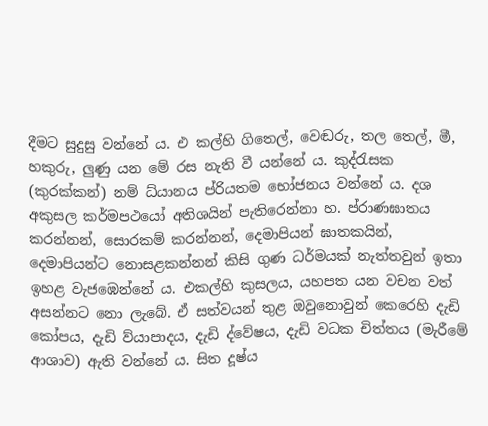දීමට සුදුසු වන්නේ ය. එ කල්හි ගිතෙල්, වෙඬරු, තල තෙල්, මී, හකුරු, ලුණු යන මේ රස නැති වී යන්නේ ය. කුද්රැසක (කුරක්කන්) නම් ධ්යානය ප්රියතම භෝජනය වන්නේ ය. දශ අකුසල කර්මපථයෝ අතිශයින් පැතිරෙන්නා හ. ප්රාණඝාතය කරන්නන්, සොරකම් කරන්නන්, දෙමාපියන් ඝාතකයින්, දෙමාපියන්ට නොසළකන්නන් කිසි ගුණ ධර්මයක් නැත්තවුන් ඉතා ඉහළ වැජඹෙන්නේ ය. එකල්හි කුසලය, යහපත යන වචන වත් අසන්නට නො ලැබේ. ඒ සත්වයන් තුළ ඔවුනොවුන් කෙරෙහි දැඩි කෝපය, දැඩි ව්යාපාදය, දැඩි ද්වේෂය, දැඩි වධක චිත්තය (මැරීමේ ආශාව) ඇති වන්නේ ය. සිත දූෂ්ය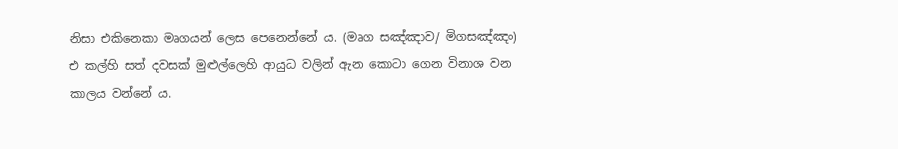නිසා එකිනෙකා මෘගයන් ලෙස පෙනෙන්නේ ය. (මෘග සඤ්ඤාව/ මිගසඤ්‌ඤං) එ කල්හි සත් දවසක් මුළුල්ලෙහි ආයුධ වලින් ඇන කොටා ගෙන විනාශ වන කාලය වන්නේ ය.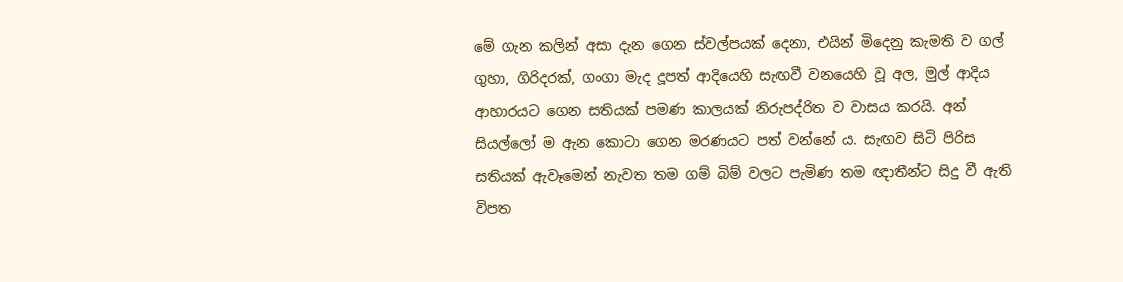මේ ගැන කලින් අසා දැන ගෙන ස්වල්පයක් දෙනා, එයින් මිදෙනු කැමති ව ගල් ගුහා, ගිරිදරක්, ගංගා මැද දූපත් ආදියෙහි සැඟවී වනයෙහි වූ අල, මුල් ආදිය ආහාරයට ගෙන සතියක් පමණ කාලයක් නිරුපද්රිත ව වාසය කරයි. අන් සියල්ලෝ ම ඇන කොටා ගෙන මරණයට පත් වන්නේ ය. සැඟව සිටි පිරිස සතියක් ඇවෑමෙන් නැවත තම ගම් බිම් වලට පැමිණ තම ඥාතීන්ට සිදු වී ඇති විපත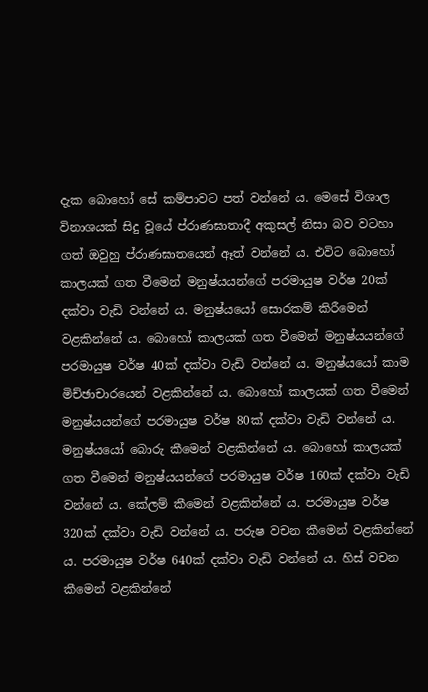දැක බොහෝ සේ කම්පාවට පත් වන්නේ ය. මෙසේ විශාල විනාශයක් සිදු වූයේ ප්රාණඝාතාදී අකුසල් නිසා බව වටහා ගත් ඔවුහු ප්රාණඝාතයෙන් ඈත් වන්නේ ය. එවිට බොහෝ කාලයක් ගත වීමෙන් මනුෂ්යයන්ගේ පරමායුෂ වර්ෂ 20ක් දක්වා වැඩි වන්නේ ය. මනුෂ්යයෝ සොරකම් කිරීමෙන් වළකින්නේ ය. බොහෝ කාලයක් ගත වීමෙන් මනුෂ්යයන්ගේ පරමායුෂ වර්ෂ 40ක් දක්වා වැඩි වන්නේ ය. මනුෂ්යයෝ කාම මිච්ඡාචාරයෙන් වළකින්නේ ය. බොහෝ කාලයක් ගත වීමෙන් මනුෂ්යයන්ගේ පරමායුෂ වර්ෂ 80ක් දක්වා වැඩි වන්නේ ය. මනුෂ්යයෝ බොරු කීමෙන් වළකින්නේ ය. බොහෝ කාලයක් ගත වීමෙන් මනුෂ්යයන්ගේ පරමායුෂ වර්ෂ 160ක් දක්වා වැඩි වන්නේ ය. කේලම් කීමෙන් වළකින්නේ ය. පරමායුෂ වර්ෂ 320ක් දක්වා වැඩි වන්නේ ය. පරුෂ වචන කීමෙන් වළකින්නේ ය. පරමායුෂ වර්ෂ 640ක් දක්වා වැඩි වන්නේ ය. හිස් වචන කීමෙන් වළකින්නේ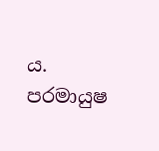ය. පරමායුෂ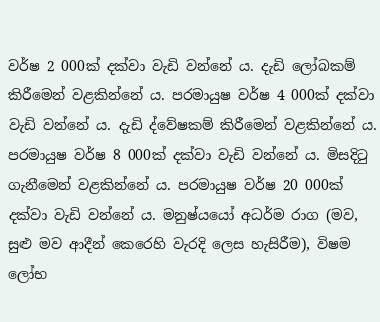වර්ෂ 2 000ක් දක්වා වැඩි වන්නේ ය. දැඩි ලෝබකම් කිරීමෙන් වළකින්නේ ය. පරමායුෂ වර්ෂ 4 000ක් දක්වා වැඩි වන්නේ ය. දැඩි ද්වේෂකම් කිරීමෙන් වළකින්නේ ය. පරමායුෂ වර්ෂ 8 000ක් දක්වා වැඩි වන්නේ ය. මිසදිටු ගැනීමෙන් වළකින්නේ ය. පරමායුෂ වර්ෂ 20 000ක් දක්වා වැඩි වන්නේ ය. මනුෂ්යයෝ අධර්ම රාග (මව, සුළු මව ආදීන් කෙරෙහි වැරදි ලෙස හැසිරීම), විෂම ලෝභ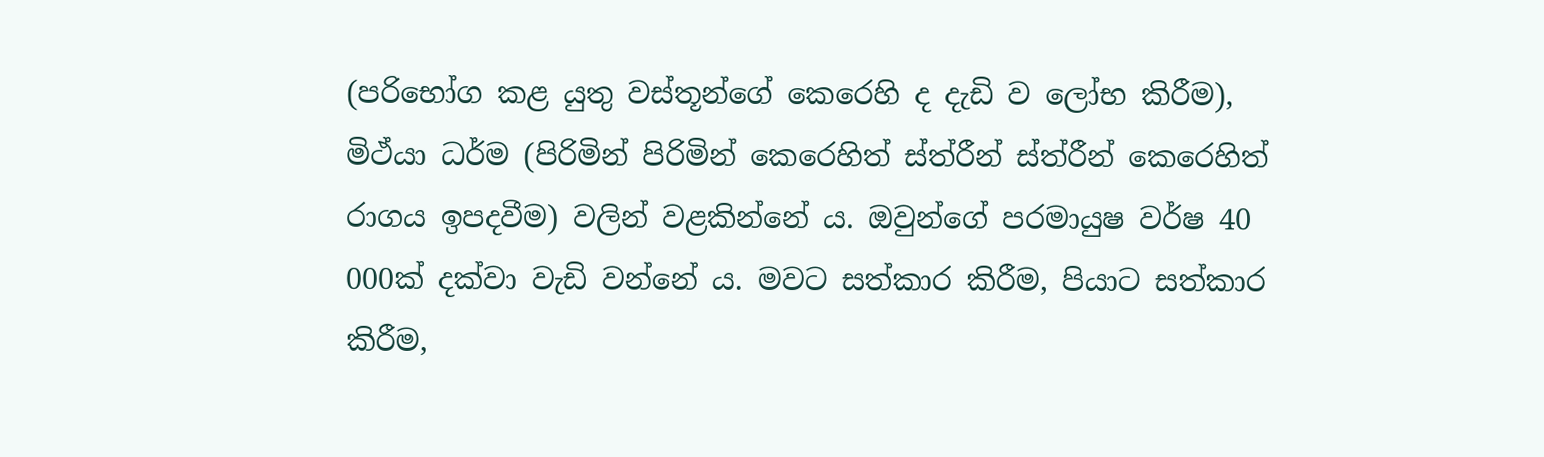(පරිභෝග කළ යුතු වස්තූන්ගේ කෙරෙහි ද දැඩි ව ලෝභ කිරීම), මිථ්යා ධර්ම (පිරිමින් පිරිමින් කෙරෙහිත් ස්ත්රීන් ස්ත්රීන් කෙරෙහිත් රාගය ඉපදවීම) වලින් වළකින්නේ ය. ඔවුන්ගේ පරමායුෂ වර්ෂ 40 000ක් දක්වා වැඩි වන්නේ ය. මවට සත්කාර කිරීම, පියාට සත්කාර කිරීම,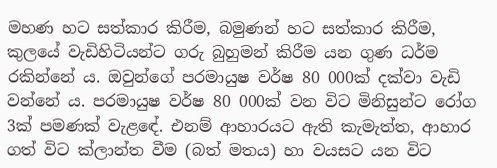මහණ හට සත්කාර කිරීම, බමුණන් හට සත්කාර කිරීම, කුලයේ වැඩිහිටියන්ට ගරු බුහුමන් කිරීම යන ගුණ ධර්ම රකින්නේ ය. ඔවුන්ගේ පරමායුෂ වර්ෂ 80 000ක් දක්වා වැඩි වන්නේ ය. පරමායුෂ වර්ෂ 80 000ක් වන විට මිනිසුන්ට රෝග 3ක් පමණක් වැළඳේ. එනම් ආහාරයට ඇති කැමැත්ත, ආහාර ගත් විට ක්ලාන්ත වීම (බත් මතය) හා වයසට යන විට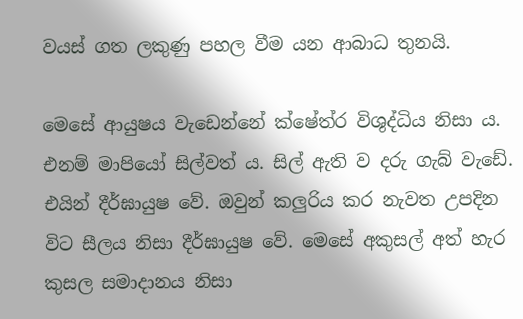වයස් ගත ලකුණු පහල වීම යන ආබාධ තුනයි.

මෙසේ ආයුෂය වැඩෙන්නේ ක්ෂේත්ර විශුද්ධිය නිසා ය. එනම් මාපියෝ සිල්වත් ය. සිල් ඇති ව දරු ගැබ් වැඩේ. එයින් දීර්ඝායුෂ වේ. ඔවුන් කලුරිය කර නැවත උපදින විට සීලය නිසා දීර්ඝායුෂ වේ. මෙසේ අකුසල් අත් හැර කුසල සමාදානය නිසා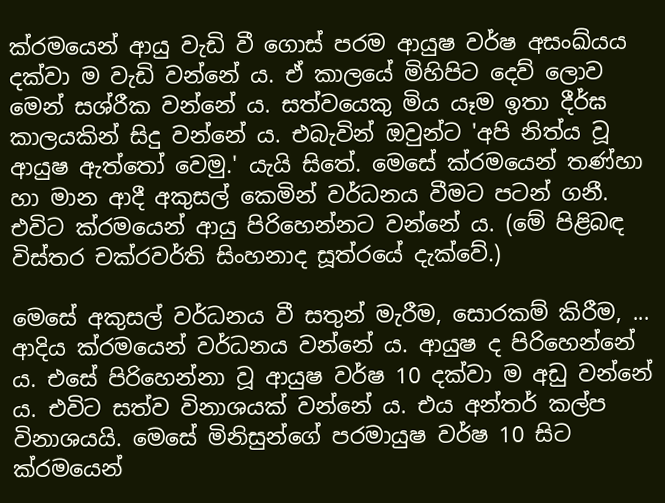ක්රමයෙන් ආයු වැඩි වී ගොස් පරම ආයුෂ වර්ෂ අසංඛ්යය දක්වා ම වැඩි වන්නේ ය. ඒ කාලයේ මිහිපිට දෙව් ලොව මෙන් සශ්රීක වන්නේ ය. සත්වයෙකු මිය යෑම ඉතා දීර්ඝ කාලයකින් සිදු වන්නේ ය. එබැවින් ඔවුන්ට 'අපි නිත්ය වූ ආයුෂ ඇත්තෝ වෙමු.' යැයි සිතේ. මෙසේ ක්රමයෙන් තණ්හා හා මාන ආදී අකුසල් කෙමින් වර්ධනය වීමට පටන් ගනී. එවිට ක්රමයෙන් ආයු පිරිහෙන්නට වන්නේ ය. (මේ පිළිබඳ විස්තර චක්රවර්ති සිංහනාද සූත්රයේ දැක්වේ.)

මෙසේ අකුසල් වර්ධනය වී සතුන් මැරීම, සොරකම් කිරීම, ... ආදිය ක්රමයෙන් වර්ධනය වන්නේ ය. ආයුෂ ද පිරිහෙන්නේ ය. එසේ පිරිහෙන්නා වූ ආයුෂ වර්ෂ 10 දක්වා ම අඩු වන්නේ ය. එවිට සත්ව විනාශයක් වන්නේ ය. එය අන්තර් කල්ප විනාශයයි. මෙසේ මිනිසුන්ගේ පරමායුෂ වර්ෂ 10 සිට ක්රමයෙන්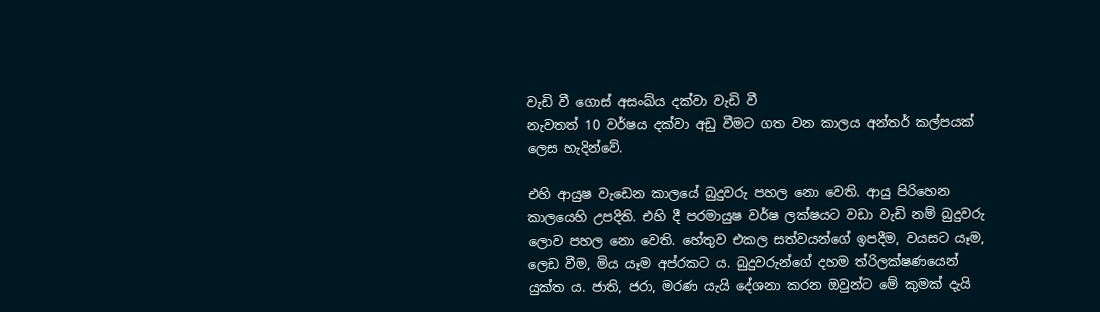වැඩි වී ගොස් අසංඛ්ය දක්වා වැඩි වී
නැවතත් 10 වර්ෂය දක්වා අඩු වීමට ගත වන කාලය අන්තර් කල්පයක් ලෙස හැදින්වේ.

එහි ආයුෂ වැඩෙන කාලයේ බුදුවරු පහල නො වෙති. ආයු පිරිහෙන කාලයෙහි උපදිති. එහි දී පරමායුෂ වර්ෂ ලක්ෂයට වඩා වැඩි නම් බුදුවරු ලොව පහල නො වෙති. හේතුව එකල සත්වයන්ගේ ඉපදීම, වයසට යෑම, ලෙඩ වීම, මිය යෑම අප්රකට ය. බුදුවරුන්ගේ දහම ත්රිලක්ෂණයෙන් යුක්ත ය. ජාති, ජරා, මරණ යැයි දේශනා කරන ඔවුන්ට මේ කුමක් දැයි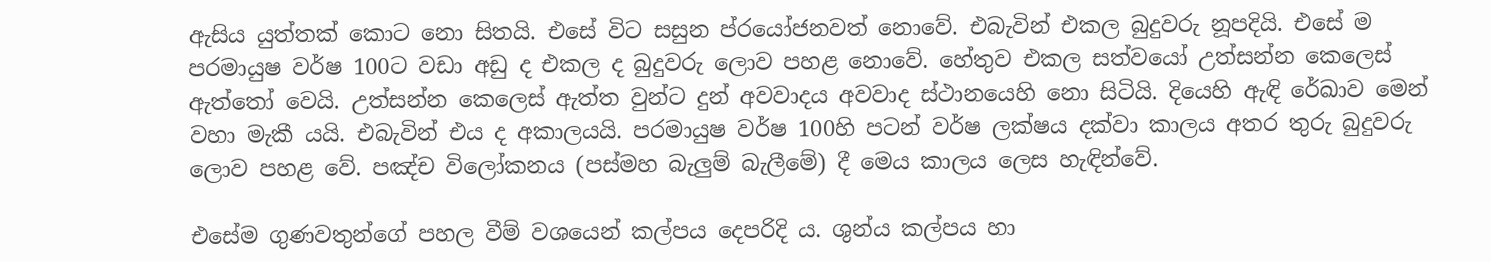ඇසිය යුත්තක් කොට නො සිතයි. එසේ විට සසුන ප්රයෝජනවත් නොවේ. එබැවින් එකල බුදුවරු නූපදියි. එසේ ම පරමායුෂ වර්ෂ 100ට වඩා අඩු ද එකල ද බුදුවරු ලොව පහළ නොවේ. හේතුව එකල සත්වයෝ උත්සන්න කෙලෙස් ඇත්තෝ වෙයි. උත්සන්න කෙලෙස් ඇත්ත වුන්ට දුන් අවවාදය අවවාද ස්ථානයෙහි නො සිටියි. දියෙහි ඇඳි රේඛාව මෙන් වහා මැකී යයි. එබැවින් එය ද අකාලයයි. පරමායුෂ වර්ෂ 100හි පටන් වර්ෂ ලක්ෂය දක්වා කාලය අතර තුරු බුදුවරු ලොව පහළ වේ. පඤ්ච විලෝකනය (පස්මහ බැලුම් බැලීමේ) දී මෙය කාලය ලෙස හැඳින්වේ.

එසේම ගුණවතුන්ගේ පහල වීම් වශයෙන් කල්පය දෙපරිදි ය. ශුන්ය කල්පය හා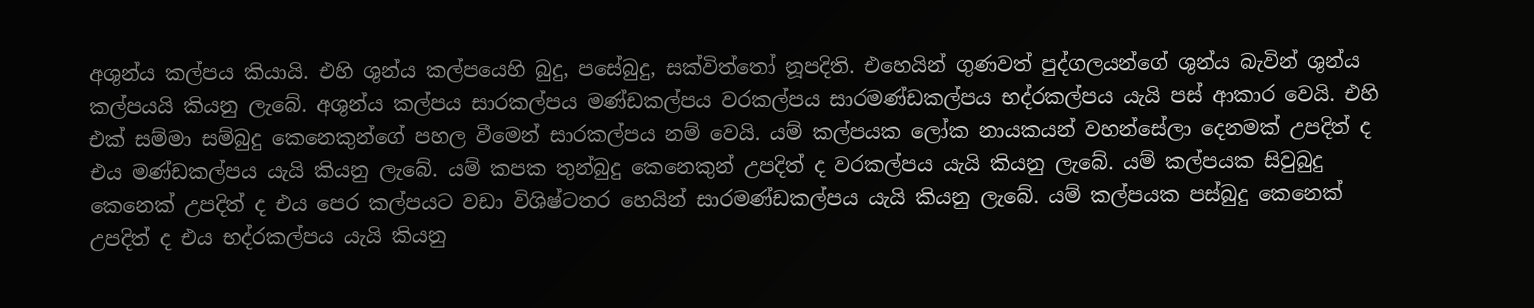අශුන්ය කල්පය කියායි. එහි ශුන්ය කල්පයෙහි බුදු, පසේබුදු, සක්විත්තෝ නූපදිති. එහෙයින් ගුණවත් පුද්ගලයන්ගේ ශුන්ය බැවින් ශුන්ය කල්පයයි කියනු ලැබේ. අශුන්ය කල්පය සාරකල්පය මණ්ඩකල්පය වරකල්පය සාරමණ්ඩකල්පය භද්රකල්පය යැයි පස් ආකාර වෙයි. එහි එක් සම්මා සම්බුදු කෙනෙකුන්ගේ පහල වීමෙන් සාරකල්පය නම් වෙයි. යම් කල්පයක ලෝක නායකයන් වහන්සේලා දෙනමක් උපදිත් ද එය මණ්ඩකල්පය යැයි කියනු ලැබේ. යම් කපක තුන්බුදු කෙනෙකුන් උපදිත් ද වරකල්පය යැයි කියනු ලැබේ. යම් කල්පයක සිවුබුදු කෙනෙක් උපදිත් ද එය පෙර කල්පයට වඩා විශිෂ්ටතර හෙයින් සාරමණ්ඩකල්පය යැයි කියනු ලැබේ. යම් කල්පයක පස්බුදු කෙනෙක් උපදිත් ද එය භද්රකල්පය යැයි කියනු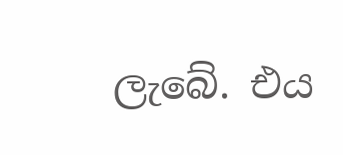ලැබේ. එය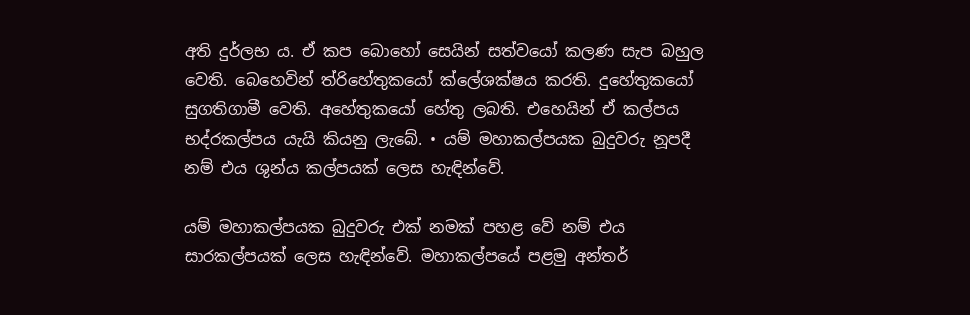අති දුර්ලභ ය. ඒ කප බොහෝ සෙයින් සත්වයෝ කලණ සැප බහුල වෙති. බෙහෙවින් ත්රිහේතුකයෝ ක්ලේශක්ෂය කරති. දුහේතුකයෝ සුගතිගාමී වෙති. අහේතුකයෝ හේතු ලබති. එහෙයින් ඒ කල්පය භද්රකල්පය යැයි කියනු ලැබේ. • යම් මහාකල්පයක බුදුවරු නූපදී නම් එය ශුන්ය කල්පයක් ලෙස හැඳින්වේ.

යම් මහාකල්පයක බුදුවරු එක් නමක් පහළ වේ නම් එය සාරකල්පයක් ලෙස හැඳින්වේ. මහාකල්පයේ පළමු අන්තර්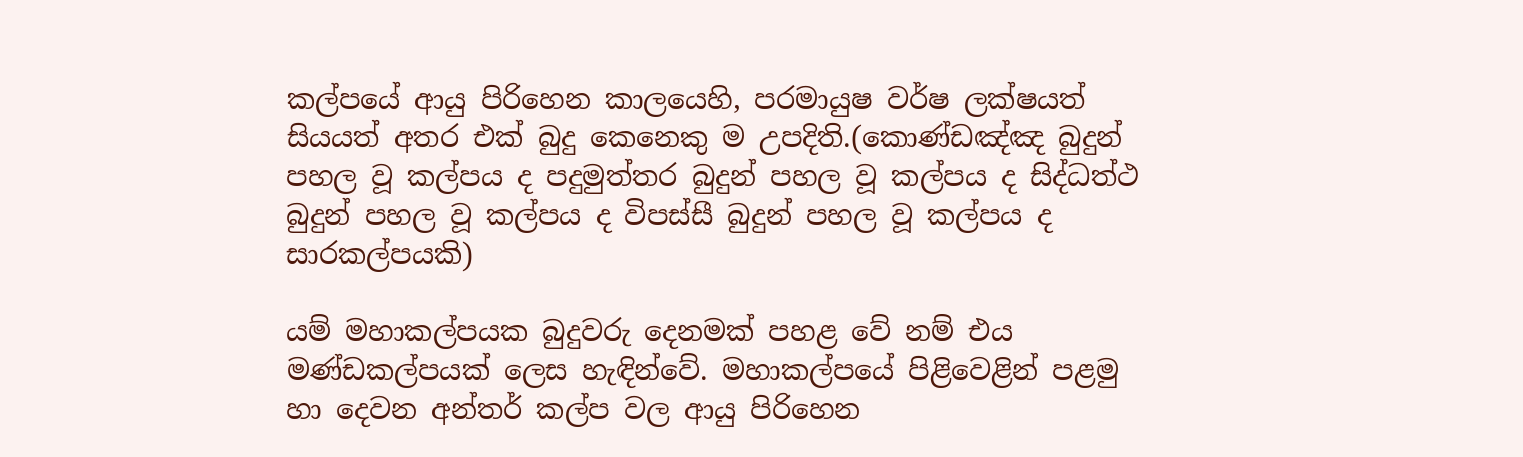කල්පයේ ආයු පිරිහෙන කාලයෙහි, පරමායුෂ වර්ෂ ලක්ෂයත් සියයත් අතර එක් බුදු කෙනෙකු ම උපදිති.(කොණ්ඩඤ්ඤ බුදුන්‌ පහල වූ කල්පය ද පදුමුත්තර බුදුන්‌ පහල වූ කල්පය ද සිද්ධත්ථ බුදුන්‌ පහල වූ කල්පය ද විපස්සී බුදුන්‌ පහල වූ කල්පය ද සාරකල්පයකි)

යම් මහාකල්පයක බුදුවරු දෙනමක් පහළ වේ නම් එය මණ්ඩකල්පයක් ලෙස හැඳින්වේ. මහාකල්පයේ පිළිවෙළින් පළමු හා දෙවන අන්තර් කල්ප වල ආයු පිරිහෙන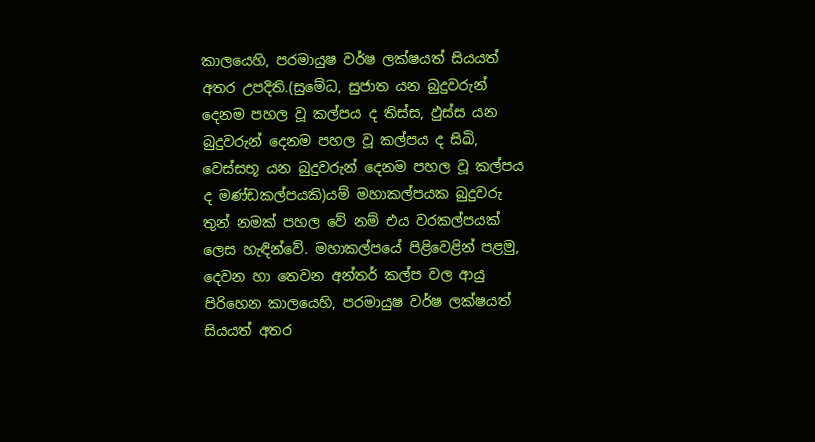කාලයෙහි, පරමායුෂ වර්ෂ ලක්ෂයත් සියයත් අතර උපදිති.(සුමේධ, සුජාත යන බුදුවරුන්‌ දෙනම පහල වූ කල්පය ද තිස්ස, ඵුස්ස යන බුදුවරුන්‌ දෙනම පහල වූ කල්පය ද සිඛි, වෙස්සභූ යන බුදුවරුන්‌ දෙනම පහල වූ කල්පය ද මණ්ඩකල්පයකි)යම් මහාකල්පයක බුදුවරු තුන් නමක් පහල වේ නම් එය වරකල්පයක් ලෙස හැඳින්වේ. මහාකල්පයේ පිළිවෙළින් පළමු, දෙවන හා තෙවන අන්තර් කල්ප වල ආයු පිරිහෙන කාලයෙහි, පරමායුෂ වර්ෂ ලක්ෂයත් සියයත් අතර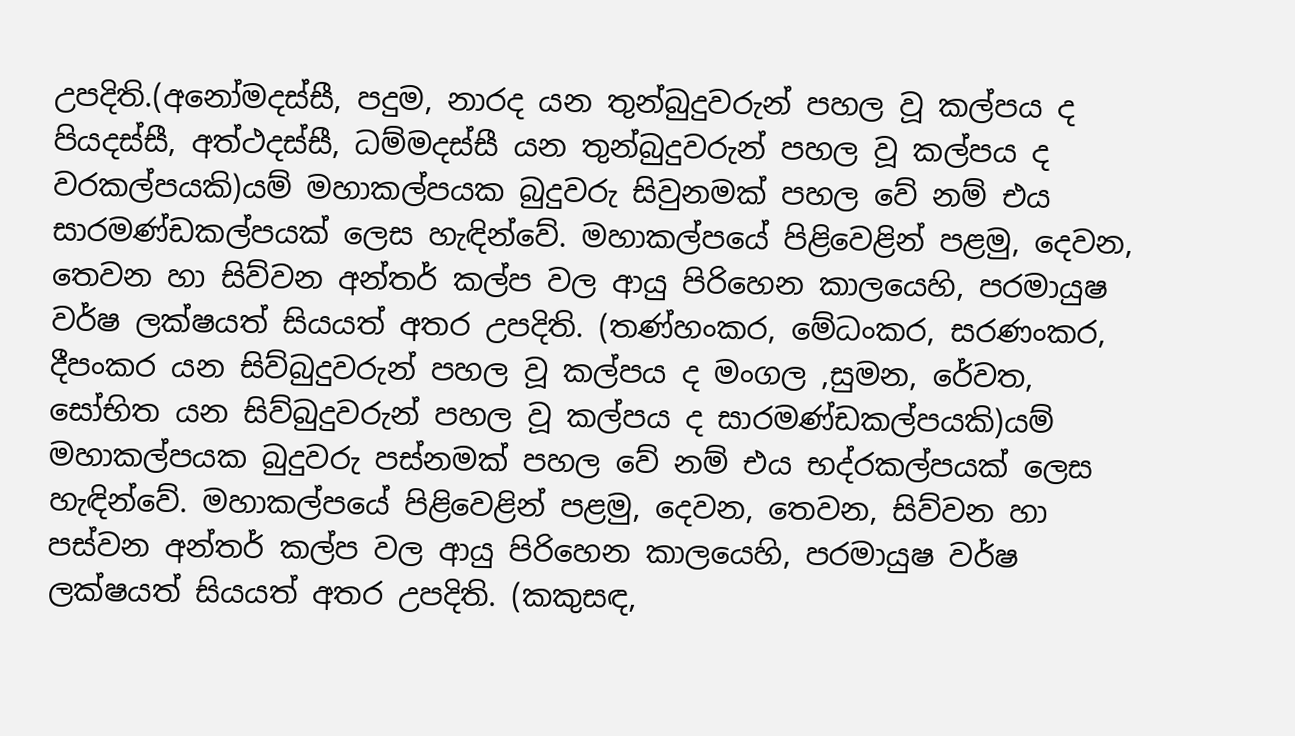උපදිති.(අනෝමදස්සී, පදුම, නාරද යන තුන්‌බුදුවරුන්‌ පහල වූ කල්පය ද පියදස්සී, අත්ථදස්සී, ධම්මදස්සී යන තුන්‌බුදුවරුන්‌ පහල වූ කල්පය ද වරකල්‌පයකි)යම් මහාකල්පයක බුදුවරු සිවුනමක් පහල වේ නම් එය සාරමණ්ඩකල්පයක් ලෙස හැඳින්වේ. මහාකල්පයේ පිළිවෙළින් පළමු, දෙවන, තෙවන හා සිව්වන අන්තර් කල්ප වල ආයු පිරිහෙන කාලයෙහි, පරමායුෂ වර්ෂ ලක්ෂයත් සියයත් අතර උපදිති. (තණ්හංකර, මේධංකර, සරණංකර, දීපංකර යන සිව්බුදුවරුන්‌ පහල වූ කල්පය ද මංගල ,සුමන, රේවත, සෝභිත යන සිව්බුදුවරුන්‌ පහල වූ කල්පය ද සාරමණ්ඩකල්පයකි)යම් මහාකල්පයක බුදුවරු පස්නමක් පහල වේ නම් එය භද්රකල්පයක් ලෙස හැඳින්වේ. මහාකල්පයේ පිළිවෙළින් පළමු, දෙවන, තෙවන, සිව්වන හා පස්වන අන්තර් කල්ප වල ආයු පිරිහෙන කාලයෙහි, පරමායුෂ වර්ෂ ලක්ෂයත් සියයත් අතර උපදිති. (කකුසඳ,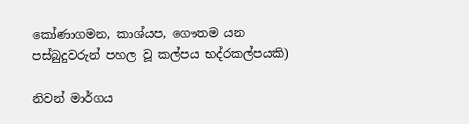කෝණාගමන, කාශ්යප, ගෞතම යන පස්බුදුවරුන්‌ පහල වූ කල්පය භද්රකල්‌පයකි)

නිවන් මාර්ගය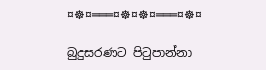¤☸¤═══¤☸¤☸¤═══¤☸¤

බුදුසරණට පිටුපාන්නා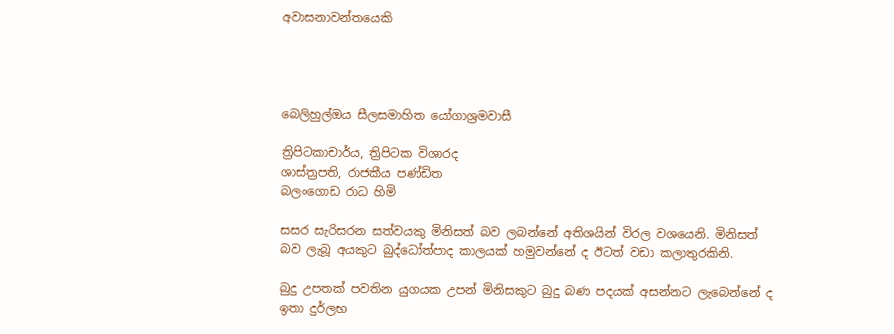අවාසනාවන්තයෙකි




බෙලිහුල්ඔය සීලසමාහිත යෝගාශ්‍රමවාසී

ත්‍රිපිටකාචාර්ය, ත්‍රිපිටක විශාරද
ශාස්ත්‍රපති, රාජකීය පණ්ඩිත
බලංගොඩ රාධ හිමි

සසර සැරිසරන සත්වයකු මිනිසත් බව ලබන්නේ අතිශයින් විරල වශයෙනි. මිනිසත් බව ලැබූ අයකුට බුද්ධෝත්පාද කාලයක් හමුවන්නේ ද ඊටත් වඩා කලාතුරකිනි.

බුදු උපතක් පවතින යුගයක උපන් මිනිසකුට බුදු බණ පදයක් අසන්නට ලැබෙන්නේ ද ඉතා දුර්ලභ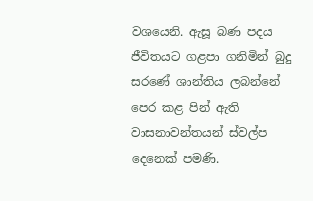වශයෙනි. ඇසූ බණ පදය ජීවිතයට ගළපා ගනිමින් බුදු සරණේ ශාන්තිය ලබන්නේ පෙර කළ පින් ඇති වාසනාවන්තයන් ස්වල්ප දෙනෙක් පමණි.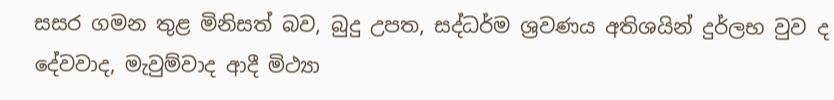සසර ගමන තුළ මිනිසත් බව, බුදු උපත, සද්ධර්ම ශ්‍රවණය අතිශයින් දුර්ලභ වුව ද දේවවාද, මැවුම්වාද ආදී මිථ්‍යා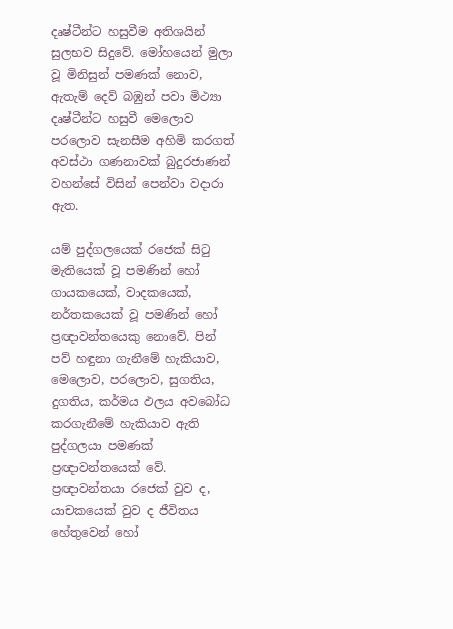දෘෂ්ටීන්ට හසුවීම අතිශයින් සුලභව සිදුවේ. මෝහයෙන් මුලා වූ මිනිසුන් පමණක් නොව, ඇතැම් දෙව් බඹුන් පවා මිථ්‍යා දෘෂ්ටීන්ට හසුවී මෙලොව පරලොව සැනසීම අහිමි කරගත් අවස්ථා ගණනාවක් බුදුරජාණන් වහන්සේ විසින් පෙන්වා වදාරා ඇත.

යම් පුද්ගලයෙක් රජෙක් සිටු මැතියෙක් වූ පමණින් හෝ ගායකයෙක්, වාදකයෙක්, නර්තකයෙක් වූ පමණින් හෝ ප්‍රඥාවන්තයෙකු නොවේ. පින් පව් හඳුනා ගැනීමේ හැකියාව, මෙලොව, පරලොව, සුගතිය, දුගතිය, කර්මය ඵලය අවබෝධ කරගැනීමේ හැකියාව ඇති පුද්ගලයා පමණක් ප්‍රඥාවන්තයෙක් වේ. ප්‍රඥාවන්තයා රජෙක් වුව ද, යාචකයෙක් වුව ද ජීවිතය හේතුවෙන් හෝ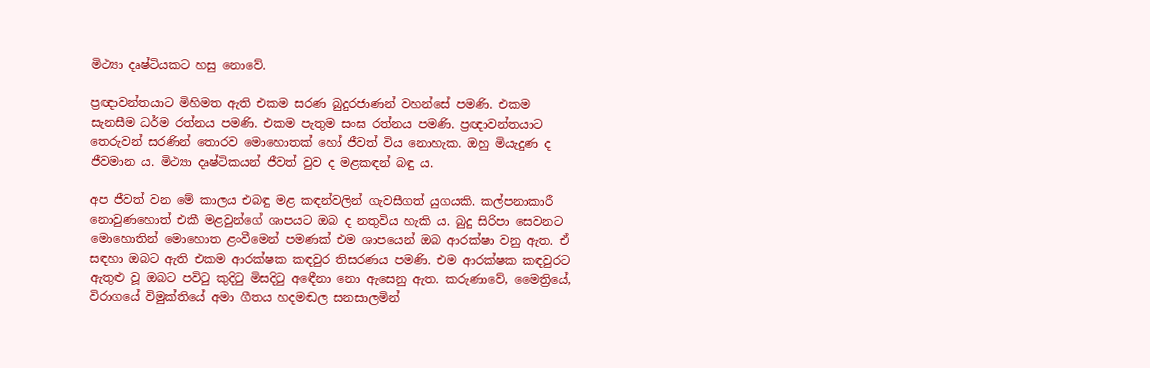මිථ්‍යා දෘෂ්ටියකට හසු නොවේ.

ප්‍රඥාවන්තයාට මිහිමත ඇති එකම සරණ බුදුරජාණන් වහන්සේ පමණි. එකම සැනසීම ධර්ම රත්නය පමණි. එකම පැතුම සංඝ රත්නය පමණි. ප්‍රඥාවන්තයාට තෙරුවන් සරණින් තොරව මොහොතක් හෝ ජීවත් විය නොහැක. ඔහු මියැදුණ ද ජීවමාන ය. මිථ්‍යා දෘෂ්ටිකයන් ජීවත් වුව ද මළකඳන් බඳු ය.

අප ජීවත් වන මේ කාලය එබඳු මළ කඳන්වලින් ගැවසීගත් යුගයකි. කල්පනාකාරී නොවුණහොත් එකී මළවුන්ගේ ශාපයට ඔබ ද නතුවිය හැකි ය. බුදු සිරිපා සෙවනට මොහොතින් මොහොත ළංවීමෙන් පමණක් එම ශාපයෙන් ඔබ ආරක්ෂා වනු ඇත. ඒ සඳහා ඔබට ඇති එකම ආරක්ෂක කඳවුර තිසරණය පමණි. එම ආරක්ෂක කඳවුරට ඇතුළු වූ ඔබට පවිටු කුදිටු මිසදිටු අඳෙීනා නො ඇසෙනු ඇත. කරුණාවේ, මෛත්‍රියේ, විරාගයේ විමුක්තියේ අමා ගීතය හදමඬල සනසාලමින්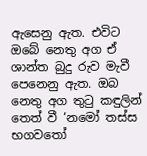ඇසෙනු ඇත. එවිට ඔබේ නෙතු අග ඒ ශාන්ත බුදු රුව මැවී පෙනෙනු ඇත. ඔබ නෙතු අග තුටු කඳුලින් තෙත් වී ‘නමෝ තස්ස භගවතෝ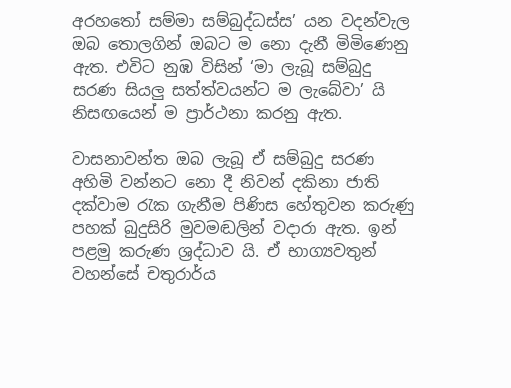අරහතෝ සම්මා සම්බුද්ධස්ස’ යන වදන්වැල ඔබ තොලගින් ඔබට ම නො දැනී මිමිණෙනු ඇත. එවිට නුඹ විසින් ‘මා ලැබූ සම්බුදු සරණ සියලු සත්ත්වයන්ට ම ලැබේවා’ යි නිසඟයෙන් ම ප්‍රාර්ථනා කරනු ඇත.

වාසනාවන්ත ඔබ ලැබූ ඒ සම්බුදු සරණ අහිමි වන්නට නො දී නිවන් දකිනා ජාති දක්වාම රැක ගැනීම පිණිස හේතුවන කරුණු පහක් බුදුසිරි මුවමඬලින් වදාරා ඇත. ඉන් පළමු කරුණ ශ්‍රද්ධාව යි. ඒ භාග්‍යවතුන් වහන්සේ චතුරාර්ය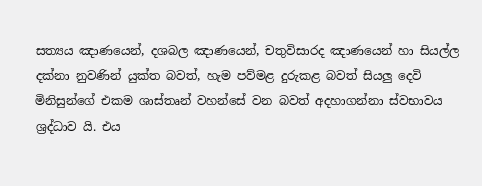සත්‍යය ඤාණයෙන්, දශබල ඤාණයෙන්, චතුවිසාරද ඤාණයෙන් හා සියල්ල දක්නා නුවණින් යුක්ත බවත්, හැම පව්මළ දුරුකළ බවත් සියලු දෙවි මිනිසුන්ගේ එකම ශාස්තෘන් වහන්සේ වන බවත් අදහාගන්නා ස්වභාවය ශ්‍රද්ධාව යි. එය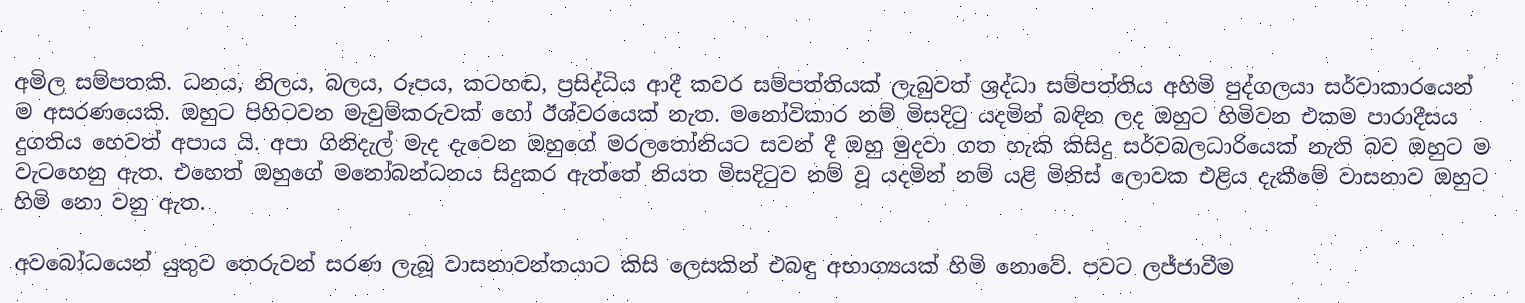අමිල සම්පතකි. ධනය, නිලය, බලය, රූපය, කටහඬ, ප්‍රසිද්ධිය ආදී කවර සම්පත්තියක් ලැබුවත් ශ්‍රද්ධා සම්පත්තිය අහිමි පුද්ගලයා සර්වාකාරයෙන් ම අසරණයෙකි. ඔහුට පිහිටවන මැවුම්කරුවක් හෝ ඊශ්වරයෙක් නැත. මනෝවිකාර නම් මිසදිටු යදමින් බඳින ලද ඔහුට හිමිවන එකම පාරාදීසය දුගතිය හෙවත් අපාය යි. අපා ගිනිදැල් මැද දැවෙන ඔහුගේ මරලතෝනියට සවන් දී ඔහු මුදවා ගත හැකි කිසිදු සර්වබලධාරියෙක් නැති බව ඔහුට ම වැටහෙනු ඇත. එහෙත් ඔහුගේ මනෝබන්ධනය සිදුකර ඇත්තේ නියත මිසදිටුව නම් වූ යදමින් නම් යළි මිනිස් ලොවක එළිය දැකීමේ වාසනාව ඔහුට හිමි නො වනු ඇත.

අවබෝධයෙන් යුතුව තෙරුවන් සරණ ලැබූ වාසනාවන්තයාට කිසි ලෙසකින් එබඳු අභාග්‍යයක් හිමි නොවේ. පවට ලජ්ජාවීම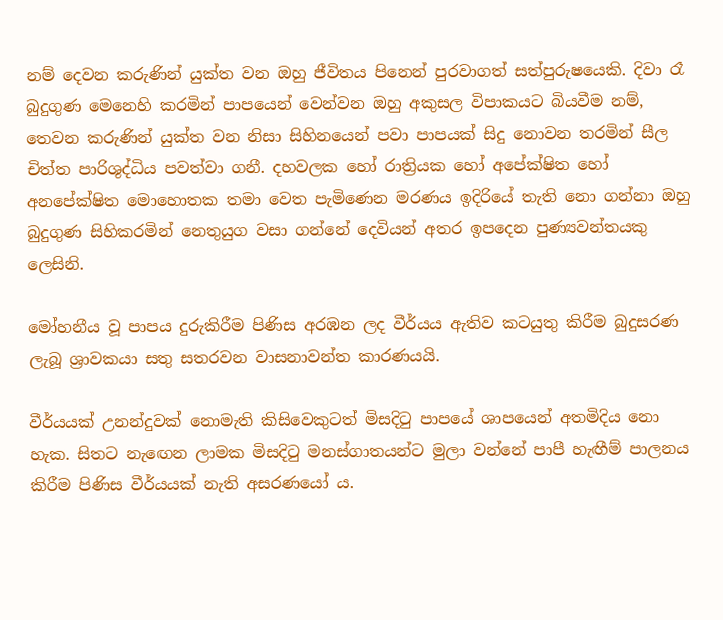නම් දෙවන කරුණින් යුක්ත වන ඔහු ජීවිතය පිනෙන් පුරවාගත් සත්පුරුෂයෙකි. දිවා රෑ බුදුගුණ මෙනෙහි කරමින් පාපයෙන් වෙන්වන ඔහු අකුසල විපාකයට බියවීම නම්, තෙවන කරුණින් යුක්ත වන නිසා සිහිනයෙන් පවා පාපයක් සිදු නොවන තරමින් සීල චිත්ත පාරිශුද්ධිය පවත්වා ගනී. දහවලක හෝ රාත්‍රියක හෝ අපේක්ෂිත හෝ අනපේක්ෂිත මොහොතක තමා වෙත පැමිණෙන මරණය ඉදිරියේ තැති නො ගන්නා ඔහු බුදුගුණ සිහිකරමින් නෙතුයුග වසා ගන්නේ දෙවියන් අතර ඉපදෙන පුණ්‍යවන්තයකු ලෙසිනි.

මෝහනීය වූ පාපය දුරුකිරීම පිණිස අරඹන ලද වීර්යය ඇතිව කටයුතු කිරීම බුදුසරණ ලැබූ ශ්‍රාවකයා සතු සතරවන වාසනාවන්ත කාරණයයි.

වීර්යයක් උනන්දුවක් නොමැති කිසිවෙකුටත් මිසදිටු පාපයේ ශාපයෙන් අතමිදිය නො හැක. සිතට නැඟෙන ලාමක මිසදිටු මනස්ගාතයන්ට මුලා වන්නේ පාපී හැඟීම් පාලනය කිරීම පිණිස වීර්යයක් නැති අසරණයෝ ය.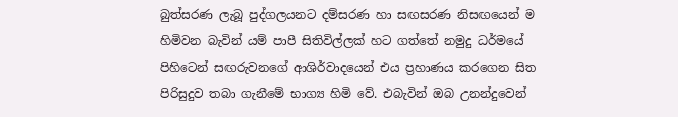බුත්සරණ ලැබූ පුද්ගලයනට දම්සරණ හා සඟසරණ නිසඟයෙන් ම හිමිවන බැවින් යම් පාපී සිතිවිල්ලක් හට ගත්තේ නමුදු ධර්මයේ පිහිටෙන් සඟරුවනගේ ආශිර්වාදයෙන් එය ප්‍රහාණය කරගෙන සිත පිරිසුදුව තබා ගැනීමේ භාග්‍ය හිමි වේ. එබැවින් ඔබ උනන්දුවෙන්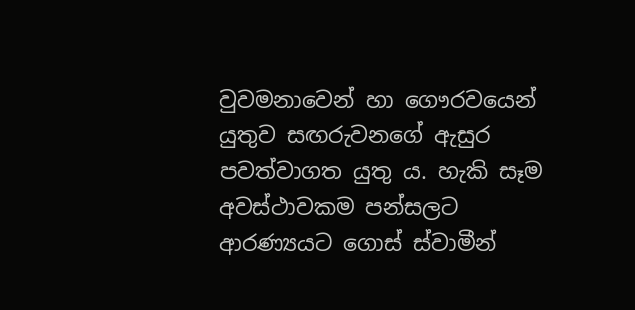වුවමනාවෙන් හා ගෞරවයෙන් යුතුව සඟරුවනගේ ඇසුර පවත්වාගත යුතු ය. හැකි සෑම අවස්ථාවකම පන්සලට ආරණ්‍යයට ගොස් ස්වාමීන්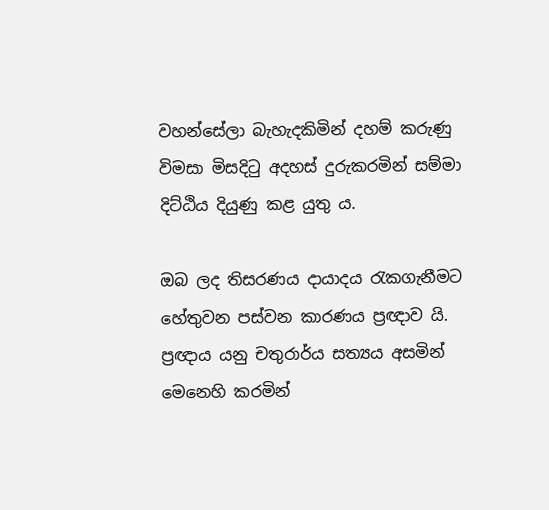වහන්සේලා බැහැදකිමින් දහම් කරුණු විමසා මිසදිටු අදහස් දුරුකරමින් සම්මා දිට්ඨිය දියුණු කළ යුතු ය.

ඔබ ලද තිසරණය දායාදය රැකගැනීමට හේතුවන පස්වන කාරණය ප්‍රඥාව යි. ප්‍රඥාය යනු චතුරාර්ය සත්‍යය අසමින් මෙනෙහි කරමින්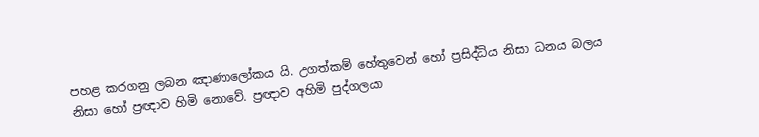පහළ කරගනු ලබන ඤාණාලෝකය යි. උගත්කම් හේතුවෙන් හෝ ප්‍රසිද්ධිය නිසා ධනය බලය නිසා හෝ ප්‍රඥාව හිමි නොවේ. ප්‍රඥාව අහිමි පුද්ගලයා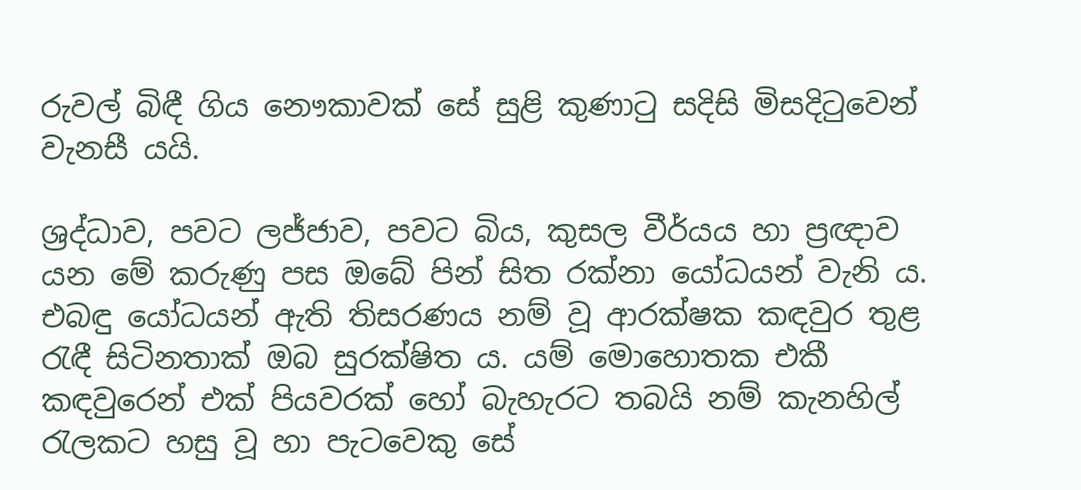රුවල් බිඳී ගිය නෞකාවක් සේ සුළි කුණාටු සදිසි මිසදිටුවෙන් වැනසී යයි.

ශ්‍රද්ධාව, පවට ලජ්ජාව, පවට බිය, කුසල වීර්යය හා ප්‍රඥාව යන මේ කරුණු පස ඔබේ පින් සිත රක්නා යෝධයන් වැනි ය. එබඳු යෝධයන් ඇති තිසරණය නම් වූ ආරක්ෂක කඳවුර තුළ රැඳී සිටිනතාක් ඔබ සුරක්ෂිත ය. යම් මොහොතක එකී කඳවුරෙන් එක් පියවරක් හෝ බැහැරට තබයි නම් කැනහිල් රැලකට හසු වූ හා පැටවෙකු සේ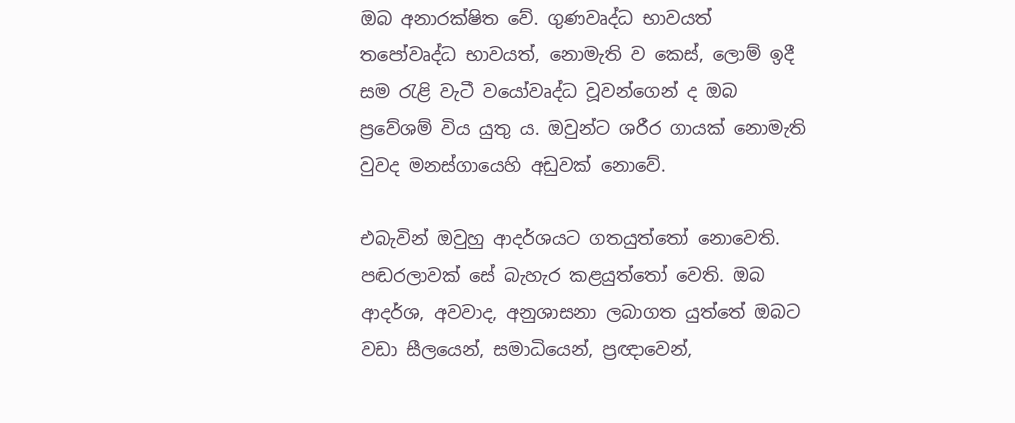ඔබ අනාරක්ෂිත වේ. ගුණවෘද්ධ භාවයත් තපෝවෘද්ධ භාවයත්, නොමැති ව කෙස්, ලොම් ඉදී සම රැළි වැටී වයෝවෘද්ධ වූවන්ගෙන් ද ඔබ ප්‍රවේශම් විය යුතු ය. ඔවුන්ට ශරීර ගායක් නොමැති වුවද මනස්ගායෙහි අඩුවක් නොවේ.

එබැවින් ඔවුහු ආදර්ශයට ගතයුත්තෝ නොවෙති. පඬරලාවක් සේ බැහැර කළයුත්තෝ වෙති. ඔබ ආදර්ශ, අවවාද, අනුශාසනා ලබාගත යුත්තේ ඔබට වඩා සීලයෙන්, සමාධියෙන්, ප්‍රඥාවෙන්,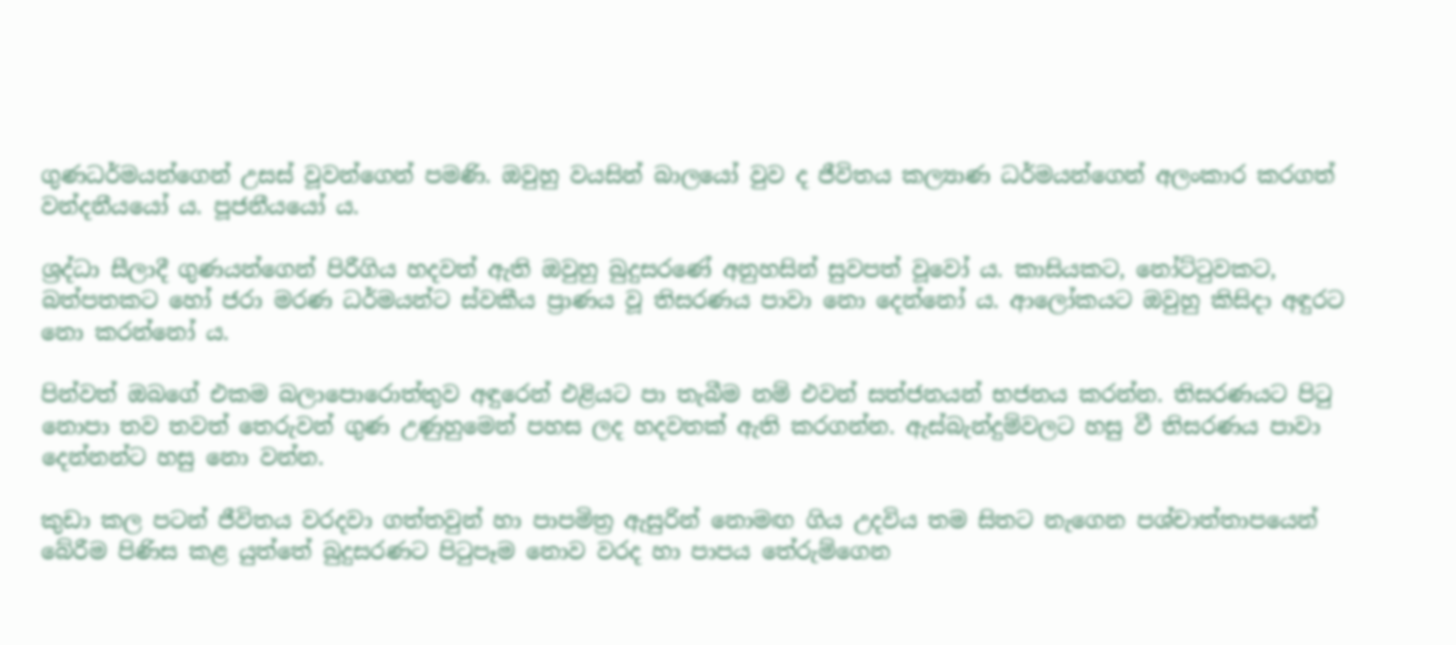ගුණධර්මයන්ගෙන් උසස් වූවන්ගෙන් පමණි. ඔවුහු වයසින් බාලයෝ වුව ද ජීවිතය කල්‍යාණ ධර්මයන්ගෙන් අලංකාර කරගත් වන්දනීයයෝ ය. පූජනීයයෝ ය.

ශ්‍රද්ධා සීලාදී ගුණයන්ගෙන් පිරීගිය හදවත් ඇති ඔවුහු බුදුසරණේ අනුහසින් සුවපත් වූවෝ ය. කාසියකට, නෝට්ටුවකට, බත්පතකට හෝ ජරා මරණ ධර්මයන්ට ස්වකීය ප්‍රාණය වූ තිසරණය පාවා නො දෙන්නෝ ය. ආලෝකයට ඔවුහු කිසිදා අඳුරට නො කරන්නෝ ය.

පින්වත් ඔබගේ එකම බලාපොරොත්තුව අඳුරෙන් එළියට පා තැබීම නම් එවන් සත්ජනයන් භජනය කරන්න. තිසරණයට පිටු නොපා තව තවත් තෙරුවන් ගුණ උණුහුමෙන් පහස ලද හදවතක් ඇති කරගන්න. ඇස්බැන්දුම්වලට හසු වී තිසරණය පාවා දෙන්නන්ට හසු නො වන්න.

කුඩා කල පටන් ජීවිතය වරදවා ගත්තවුන් හා පාපමිත්‍ර ඇසුරින් නොමඟ ගිය උදවිය තම සිතට නැගෙන පශ්චාත්තාපයෙන් බේරීම පිණිස කළ යුත්තේ බුදුසරණට පිටුපෑම නොව වරද හා පාපය තේරුම්ගෙන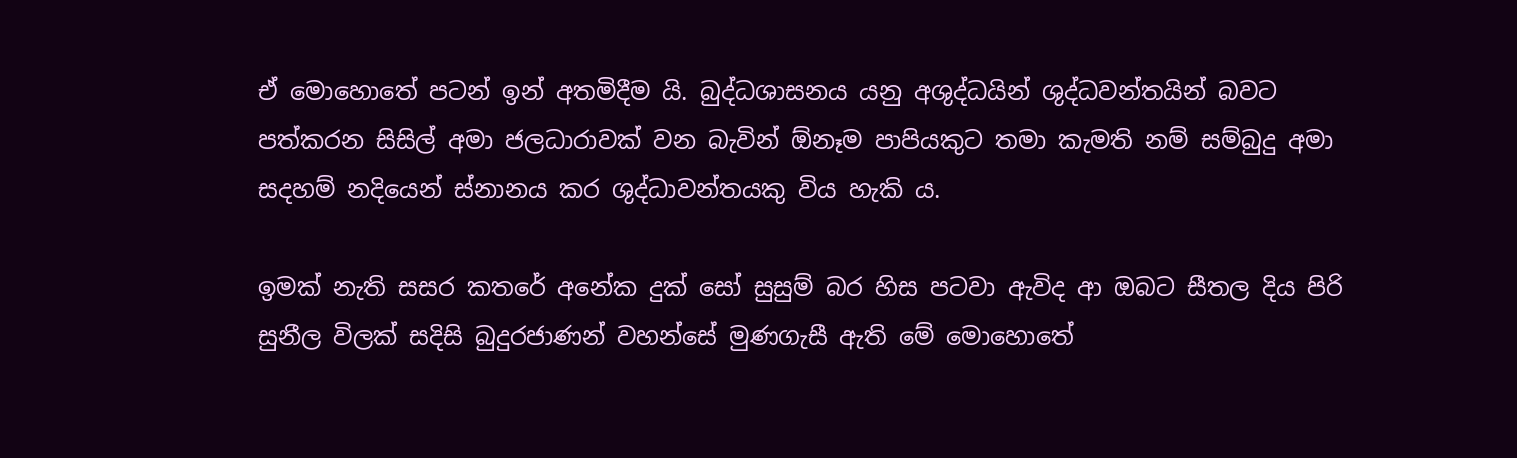ඒ මොහොතේ පටන් ඉන් අතමිදීම යි. බුද්ධශාසනය යනු අශුද්ධයින් ශුද්ධවන්තයින් බවට පත්කරන සිසිල් අමා ජලධාරාවක් වන බැවින් ඕනෑම පාපියකුට තමා කැමති නම් සම්බුදු අමා සදහම් නදියෙන් ස්නානය කර ශුද්ධාවන්තයකු විය හැකි ය.

ඉමක් නැති සසර කතරේ අනේක දුක් සෝ සුසුම් බර හිස පටවා ඇවිද ආ ඔබට සීතල දිය පිරි සුනීල විලක් සදිසි බුදුරජාණන් වහන්සේ මුණගැසී ඇති මේ මොහොතේ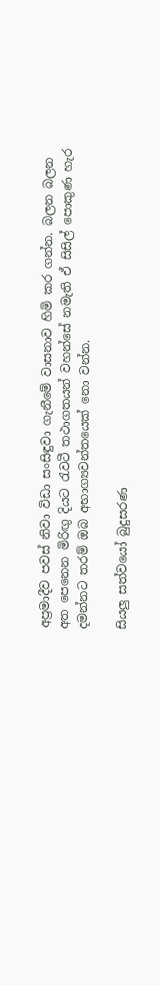අප්‍රමාදීව පවස් නිවා විඩා සංසිඳුවා ගැනීමේ වාසනාව හිමි කර ගන්න. බලන බලන අත පෙනෙන මිරිඟු දියට රැවටී තථාගතයන් වහන්සේ නමැති ඒ සිසිල් පොකුණ හැර දමන්නට තරම් ඔබ අභාග්‍යවන්තයෙක් නො වන්න.

සියලු සත්වයෝ බුදුසරණ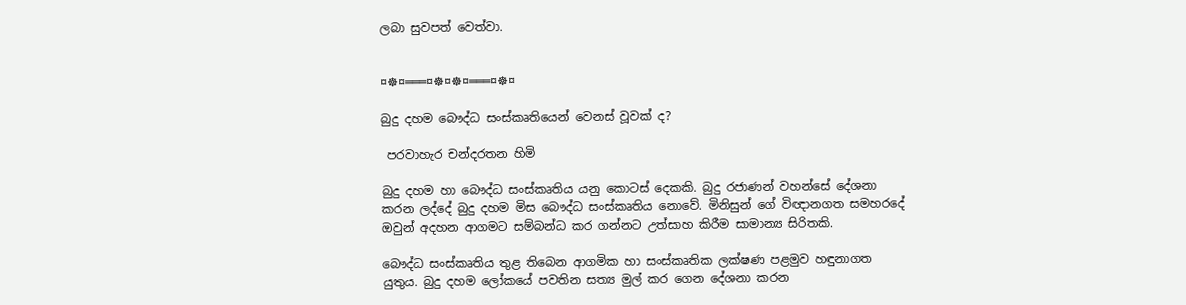ලබා සුවපත් වෙත්වා.


¤☸¤═══¤☸¤☸¤═══¤☸¤

බුදු දහම බෞද්ධ සංස්කෘතියෙන් වෙනස් වූවක් ද?

 පරවාහැර චන්දරතන හිමි

බුදු දහම හා බෞද්ධ සංස්කෘතිය යනු කොටස් දෙකකි. බුදු රජාණන් වහන්සේ දේශනා කරන ලද්දේ බුදු දහම මිස බෞද්ධ සංස්කෘතිය නොවේ. මිනිසුන් ගේ විඥානගත සමහරදේ ඔවුන් අදහන ආගමට සම්බන්ධ කර ගන්නට උත්සාහ කිරීම සාමාන්‍ය සිරිතකි.

බෞද්ධ සංස්කෘතිය තුළ තිබෙන ආගමික හා සංස්කෘතික ලක්ෂණ පළමුව හඳුනාගත යුතුය. බුදු දහම ලෝකයේ පවතින සත්‍ය මුල් කර ගෙන දේශනා කරන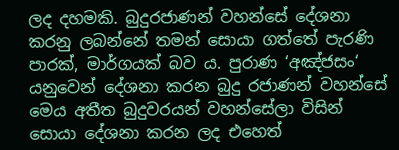ලද දහමකි. බුදුරජාණන් වහන්සේ දේශනා කරනු ලබන්නේ තමන් සොයා ගත්තේ පැරණි පාරක්, මාර්ගයක් බව ය. පුරාණ ‘අඤ්ජසං‘ යනුවෙන් දේශනා කරන බුදු රජාණන් වහන්සේ මෙය අතීත බුදුවරයන් වහන්සේලා විසින් සොයා දේශනා කරන ලද එහෙත්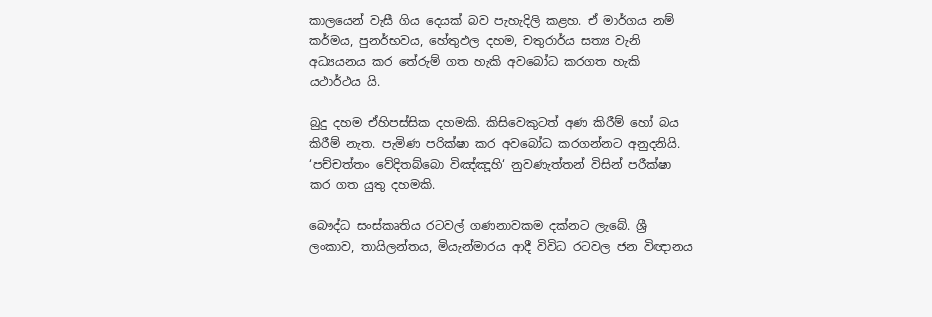කාලයෙන් වැසී ගිය දෙයක් බව පැහැදිලි කළහ. ඒ මාර්ගය නම් කර්මය, පුනර්භවය, හේතුඵල දහම, චතුරාර්ය සත්‍ය වැනි අධ්‍යයනය කර තේරුම් ගත හැකි අවබෝධ කරගත හැකි යථාර්ථය යි.

බුදු දහම ඒහිපස්සික දහමකි. කිසිවෙකුටත් අණ කිරීම් හෝ බය කිරීම් නැත. පැමිණ පරික්ෂා කර අවබෝධ කරගන්නට අනුදනියි. ‘පච්චත්තං වේදිතබ්බො විඤ්ඤූහි‘ නුවණැත්තන් විසින් පරීක්ෂා කර ගත යුතු දහමකි.

බෞද්ධ සංස්කෘතිය රටවල් ගණනාවකම දක්නට ලැබේ. ශ්‍රී ලංකාව, තායිලන්තය, මියැන්මාරය ආදී විවිධ රටවල ජන විඥානය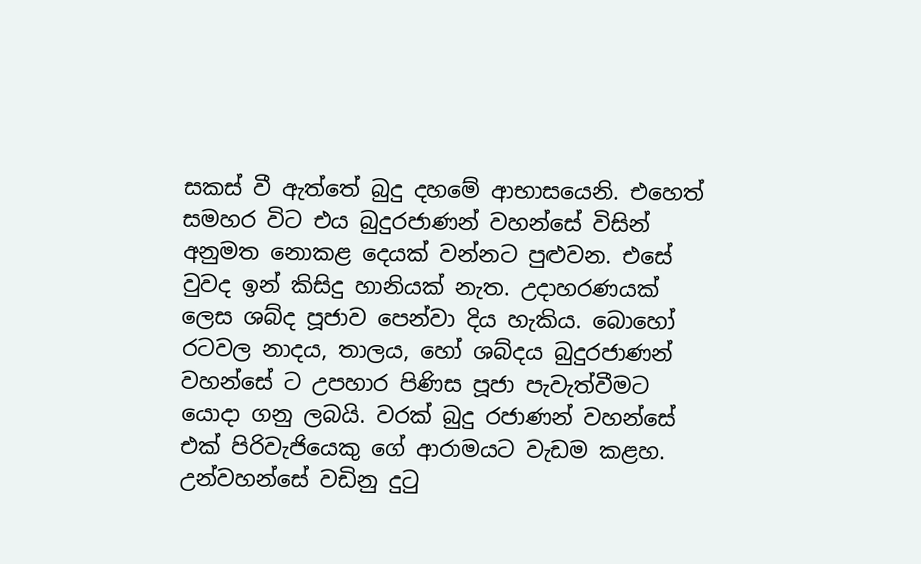සකස් වී ඇත්තේ බුදු දහමේ ආභාසයෙනි. එහෙත් සමහර විට එය බුදුරජාණන් වහන්සේ විසින් අනුමත නොකළ දෙයක් වන්නට පුළුවන. එසේ වුවද ඉන් කිසිදු හානියක් නැත. උදාහරණයක් ලෙස ශබ්ද පූජාව පෙන්වා දිය හැකිය. බොහෝ රටවල නාදය, තාලය, හෝ ශබ්දය බුදුරජාණන් වහන්සේ ට උපහාර පිණිස පූජා පැවැත්වීමට යොදා ගනු ලබයි. වරක් බුදු රජාණන් වහන්සේ එක් පිරිවැජියෙකු ගේ ආරාමයට වැඩම කළහ. උන්වහන්සේ වඩිනු දුටු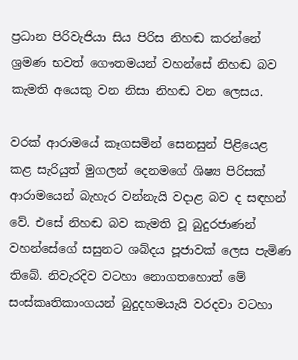ප්‍රධාන පිරිවැජියා සිය පිරිස නිහඬ කරන්නේ ශ්‍රමණ භවත් ගෞතමයන් වහන්සේ නිහඬ බව කැමති අයෙකු වන නිසා නිහඬ වන ලෙසය.

වරක් ආරාමයේ කෑගසමින් සෙනසුන් පිළියෙළ කළ සැරියුත් මුගලන් දෙනමගේ ශිෂ්‍ය පිරිසක් ආරාමයෙන් බැහැර වන්නැයි වදාළ බව ද සඳහන් වේ. එසේ නිහඬ බව කැමති වූ බුදුරජාණන් වහන්සේගේ සසුනට ශබ්දය පූජාවක් ලෙස පැමිණ තිබේ. නිවැරදිව වටහා නොගතහොත් මේ සංස්කෘතිකාංගයන් බුදුදහමයැයි වරදවා වටහා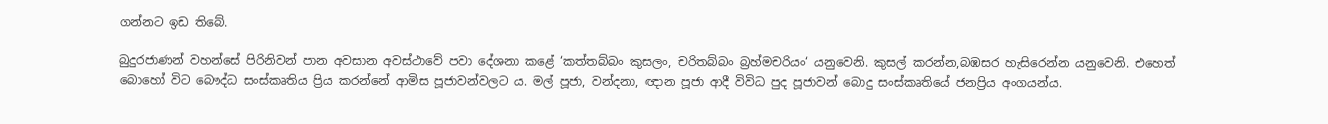ගන්නට ඉඩ තිබේ.

බුදුරජාණන් වහන්සේ පිරිනිවන් පාන අවසාන අවස්ථාවේ පවා දේශනා කළේ ‘කත්තබ්බං කුසලං, චරිතබ්බං බ්‍රහ්මචරියං‘ යනුවෙනි. කුසල් කරන්න,බඹසර හැසිරෙන්න යනුවෙනි. එහෙත් බොහෝ විට බෞද්ධ සංස්කෘතිය ප්‍රිය කරන්නේ ආමිස පූජාවන්වලට ය. මල් පූජා, වන්දනා, ඥාන පූජා ආදී විවිධ පුද පූජාවන් බොදු සංස්කෘතියේ ජනප්‍රිය අංගයන්ය.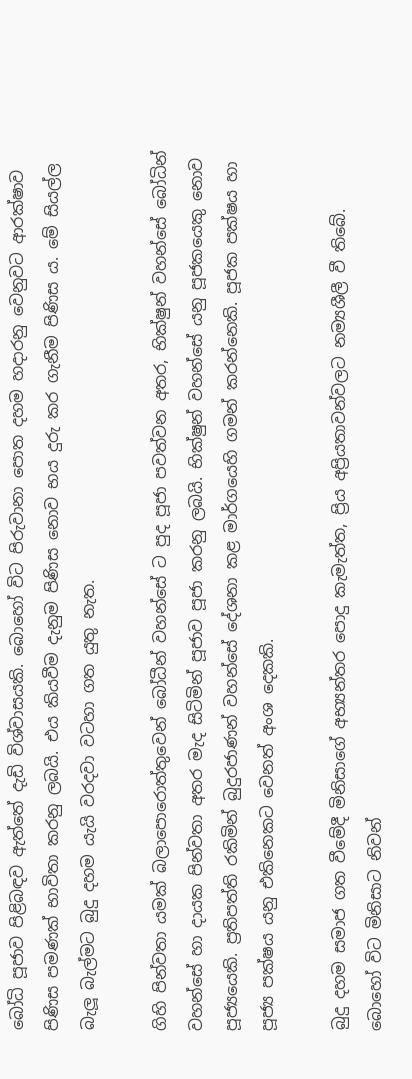බෝධි පූජාව පිළිබඳව ඇත්තේ දැඩි විශ්වාසයකි. බොහෝ විට පිරුවානා පොත දහම හදාරනු වෙනුවට ආරක්ෂාව පිණිස පමණක් භාවිතා කරනු ලබයි. එය කියවීම දැනුම පිණිස නොව භය දුරු කර ගැනීම පිණිස ය. මේ සියල්ල බැලූ බැල්මට බුදු දහම යැයි වරදවා වටහා ගත යුතු නැත.

ගිහි පින්වතා යමක් බලාපොරොත්තුවෙන් බෝධීන් වහන්සේ ට පුද පූජා පවත්වන අතර, භික්ෂුන් වහන්සේ බෝධින් වහන්සේ හා දායක පින්වතා අතර මැද සිටිමින් පූජාව පූජා කරනු ලබයි. භික්ෂුන් වහන්සේ යනු පූජකයෙකු නොව පූජ්‍යයෙකි. ප්‍රතිපත්ති රකිමින් බුදුරජාණන් වහන්සේ දේශනා කළ මාර්ගයෙහි ගමන් කරන්නෙකි. පූජක පක්ෂය හා පූජ්‍ය පක්ෂය යනු එකිනෙකට වෙනත් අංශ දෙකකි.

බුදු දහම සමාජ ගත වීමේදී මිනිසාගේ අභ්‍යන්තර පොදු කැමැත්ත, ප්‍රිය අප්‍රියතාවන්වලට නම්‍යශීලී වී තිබේ. බොහෝ විට මිනිසාට නිවන්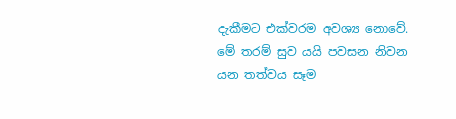දැකීමට එක්වරම අවශ්‍ය නොවේ. මේ තරම් සුව යයි පවසන නිවන යන තත්වය සෑම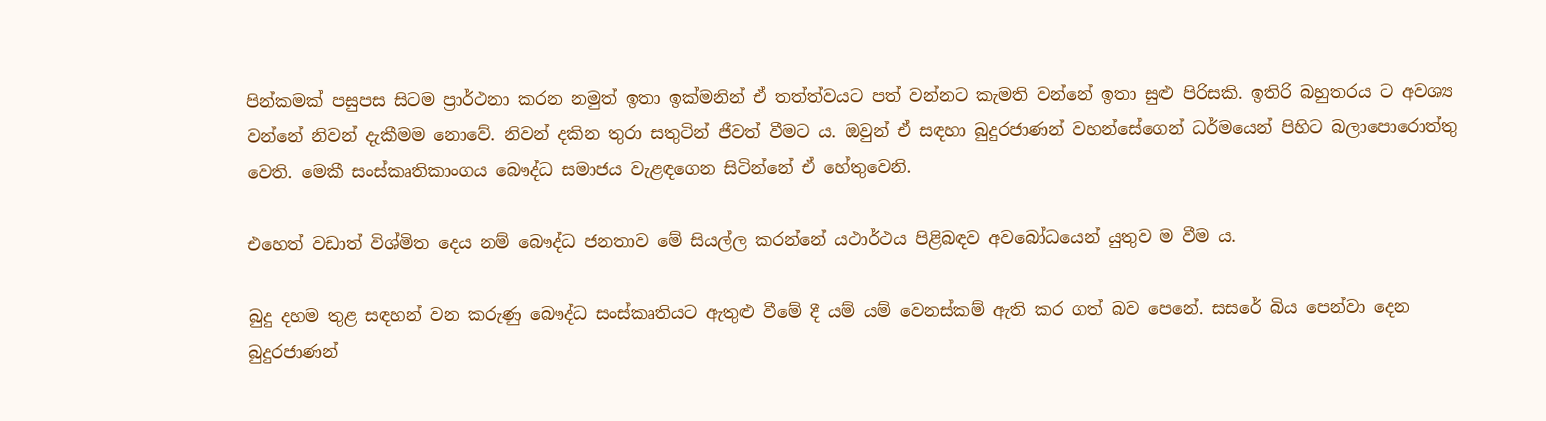පින්කමක් පසුපස සිටම ප්‍රාර්ථනා කරන නමුත් ඉතා ඉක්මනින් ඒ තත්ත්වයට පත් වන්නට කැමති වන්නේ ඉතා සුළු පිරිසකි. ඉතිරි බහුතරය ට අවශ්‍ය වන්නේ නිවන් දැකීමම නොවේ. නිවන් දකින තුරා සතුටින් ජීවත් වීමට ය. ඔවුන් ඒ සඳහා බුදුරජාණන් වහන්සේගෙන් ධර්මයෙන් පිහිට බලාපොරොත්තු වෙති. මෙකී සංස්කෘතිකාංගය බෞද්ධ සමාජය වැළඳගෙන සිටින්නේ ඒ හේතුවෙනි.

එහෙත් වඩාත් විශ්මිත දෙය නම් බෞද්ධ ජනතාව මේ සියල්ල කරන්නේ යථාර්ථය පිළිබඳව අවබෝධයෙන් යුතුව ම වීම ය.

බුදු දහම තුළ සඳහන් වන කරුණු බෞද්ධ සංස්කෘතියට ඇතුළු වීමේ දී යම් යම් වෙනස්කම් ඇති කර ගත් බව පෙනේ. සසරේ බිය පෙන්වා දෙන බුදුරජාණන්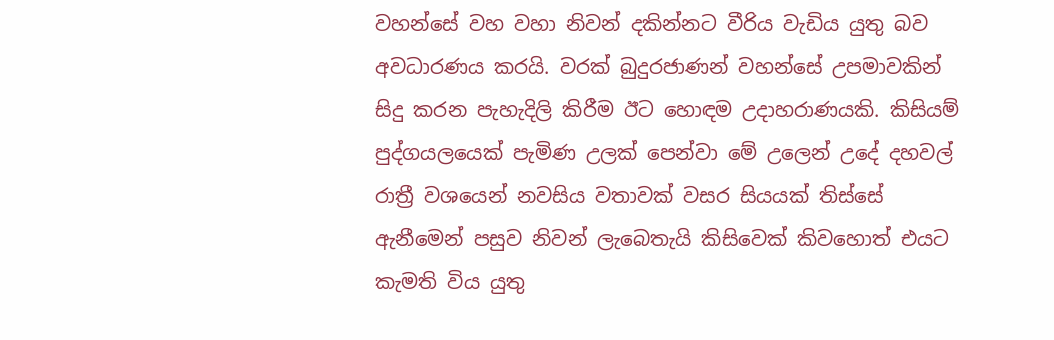වහන්සේ වහ වහා නිවන් දකින්නට වීරිය වැඩිය යුතු බව අවධාරණය කරයි. වරක් බුදුරජාණන් වහන්සේ උපමාවකින් සිදු කරන පැහැදිලි කිරීම ඊට හොඳම උදාහරාණයකි. කිසියම් පුද්ගයලයෙක් පැමිණ උලක් පෙන්වා මේ උලෙන් උදේ දහවල් රාත්‍රී වශයෙන් නවසිය වතාවක් වසර සියයක් තිස්සේ ඇනීමෙන් පසුව නිවන් ලැබෙතැයි කිසිවෙක් කිවහොත් එයට කැමති විය යුතු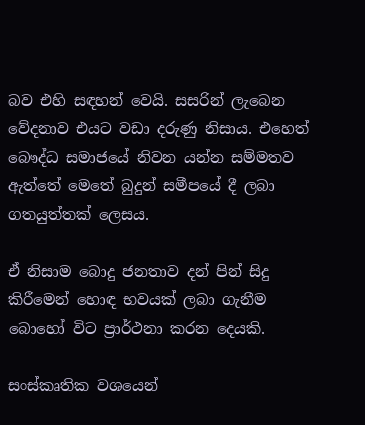බව එහි සඳහන් වෙයි. සසරින් ලැබෙන වේදනාව එයට වඩා දරුණු නිසාය. එහෙත් බෞද්ධ සමාජයේ නිවන යන්න සම්මතව ඇත්තේ මෙතේ බුදුන් සමීපයේ දී ලබා ගතයුත්තක් ලෙසය.

ඒ නිසාම බොදු ජනතාව දන් පින් සිදු කිරීමෙන් හොඳ භවයක් ලබා ගැනීම බොහෝ විට ප්‍රාර්ථනා කරන දෙයකි.

සංස්කෘතික වශයෙන්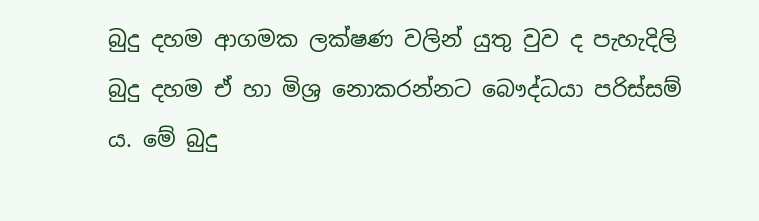බුදු දහම ආගමක ලක්ෂණ වලින් යුතු වුව ද පැහැදිලි බුදු දහම ඒ හා මිශ්‍ර නොකරන්නට බෞද්ධයා පරිස්සම් ය. මේ බුදු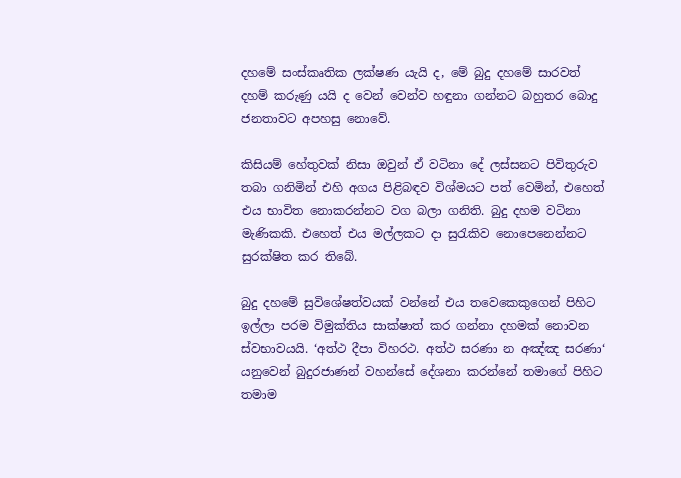දහමේ සංස්කෘතික ලක්ෂණ යැයි ද, මේ බුදු දහමේ සාරවත් දහම් කරුණු යයි ද වෙන් වෙන්ව හඳුනා ගන්නට බහුතර බොදු ජනතාවට අපහසු නොවේ.

කිසියම් හේතුවක් නිසා ඔවුන් ඒ වටිනා දේ ලස්සනට පිවිතුරුව තබා ගනිමින් එහි අගය පිළිබඳව විශ්මයට පත් වෙමින්, එහෙත් එය භාවිත නොකරන්නට වග බලා ගනිති. බුදු දහම වටිනා මැණිකකි. එහෙත් එය මල්ලකට දා සුරැකිව නොපෙනෙන්නට සුරක්ෂිත කර තිබේ.

බුදු දහමේ සුවිශේෂත්වයක් වන්නේ එය තවෙකෙකුගෙන් පිහිට ඉල්ලා පරම විමුක්තිය සාක්ෂාත් කර ගන්නා දහමක් නොවන ස්වභාවයයි. ‘අත්ථ දීපා විහරථ. අත්ථ සරණා න අඤ්ඤ සරණා‘ යනුවෙන් බුදුරජාණන් වහන්සේ දේශනා කරන්නේ තමාගේ පිහිට තමාම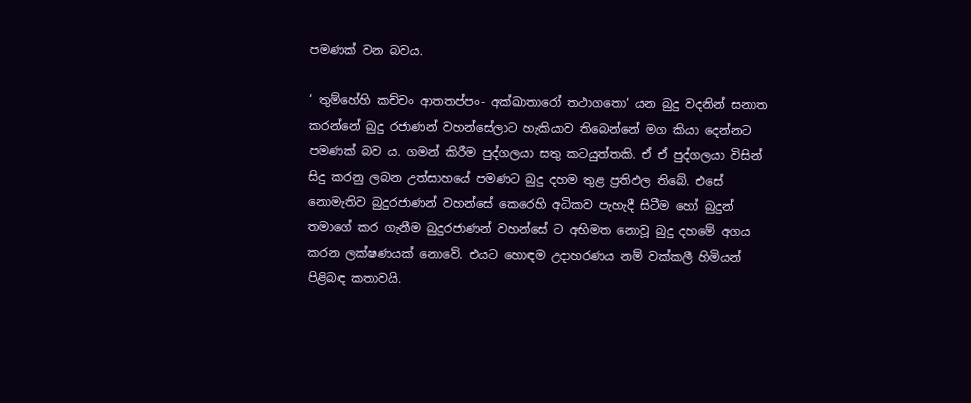පමණක් වන බවය.

‘ තුම්හේහි කච්චං ආතතප්පං- අක්ඛාතාරෝ තථාගතො‘ යන බුදු වදනින් සනාත කරන්නේ බුදු රජාණන් වහන්සේලාට හැකියාව තිබෙන්නේ මග කියා දෙන්නට පමණක් බව ය. ගමන් කිරීම පුද්ගලයා සතු කටයුත්තකි. ඒ ඒ පුද්ගලයා විසින් සිදු කරනු ලබන උත්සාහයේ පමණට බුදු දහම තුළ ප්‍රතිඵල තිබේ. එසේ නොමැතිව බුදුරජාණන් වහන්සේ කෙරෙහි අධිකව පැහැදී සිටීම හෝ බුදුන් තමාගේ කර ගැනීම බුදුරජාණන් වහන්සේ ට අභිමත නොවූ බුදු දහමේ අගය කරන ලක්ෂණයක් නොවේ. එයට හොඳම උදාහරණය නම් වක්කලී හිමියන් පිළිබඳ කතාවයි.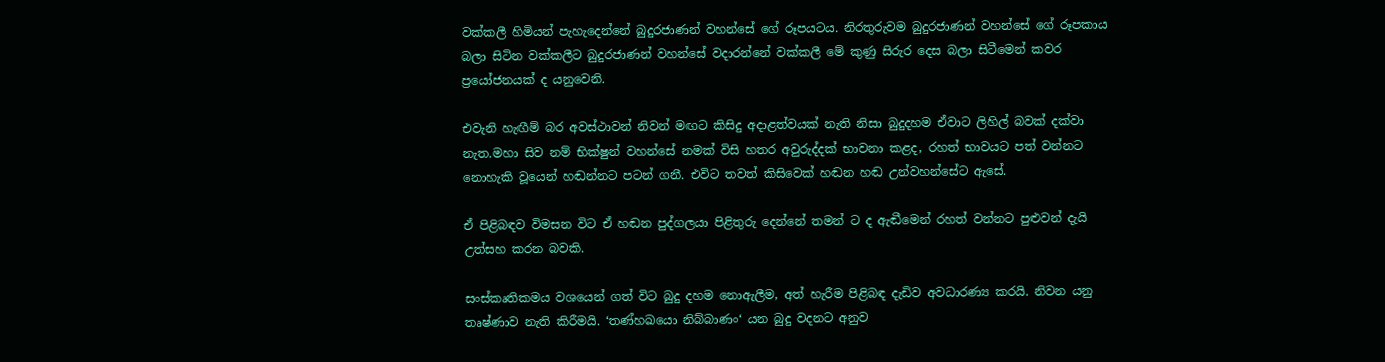වක්කලී හිමියන් පැහැදෙන්නේ බුදුරජාණන් වහන්සේ ගේ රූපයටය. නිරතුරුවම බුදුරජාණන් වහන්සේ ගේ රූපකාය බලා සිටින වක්කලීට බුදුරජාණන් වහන්සේ වදාරන්නේ වක්කලී මේ කුණු සිරුර දෙස බලා සිටීමෙන් කවර ප්‍රයෝජනයක් ද යනුවෙනි.

එවැනි හැඟීම් බර අවස්ථාවන් නිවන් මඟට කිසිදු අදාළත්වයක් නැති නිසා බුදුදහම ඒවාට ලිහිල් බවක් දක්වා නැත.මහා සිව නම් භික්ෂුන් වහන්සේ නමක් විසි හතර අවුරුද්දක් භාවනා කළද, රහත් භාවයට පත් වන්නට නොහැකි වූයෙන් හඬන්නට පටන් ගනී. එවිට තවත් කිසිවෙක් හඬන හඬ උන්වහන්සේට ඇසේ.

ඒ පිළිබඳව විමසන විට ඒ හඬන පුද්ගලයා පිළිතුරු දෙන්නේ තමන් ට ද ඇඬීමෙන් රහත් වන්නට පුළුවන් දැයි උත්සහ කරන බවකි.

සංස්කෘතිකමය වශයෙන් ගත් විට බුදු දහම නොඇලීම, අත් හැරීම පිළිබඳ දැඩිව අවධාරණ්‍ය කරයි. නිවන යනු තෘෂ්ණාව නැති කිරීමයි. ‘තණ්හඛයො නිබ්බාණං‘ යන බුදු වදනට අනුව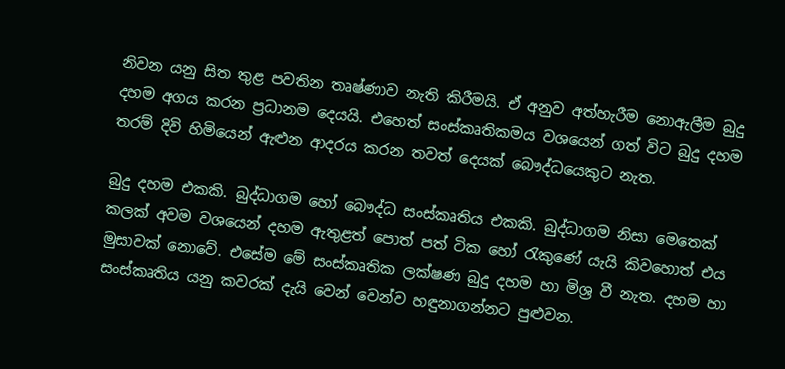නිවන යනු සිත තුළ පවතින තෘෂ්ණාව නැති කිරීමයි. ඒ අනුව අත්හැරීම නොඇලීම බුදු දහම අගය කරන ප්‍රධානම දෙයයි. එහෙත් සංස්කෘතිකමය වශයෙන් ගත් විට බුදු දහම තරම් දිවි හිමියෙන් ඇළුන ආදරය කරන තවත් දෙයක් බෞද්ධයෙකුට නැත.

බුදු දහම එකකි. බුද්ධාගම හෝ බෞද්ධ සංස්කෘතිය එකකි. බුද්ධාගම නිසා මෙතෙක් කලක් අවම වශයෙන් දහම ඇතුළත් පොත් පත් ටික හෝ රැකුණේ යැයි කිවහොත් එය මුසාවක් නොවේ. එසේම මේ සංස්කෘතික ලක්ෂණ බුදු දහම හා මිශ්‍ර වී නැත. දහම හා සංස්කෘතිය යනු කවරක් දැයි වෙන් වෙන්ව හඳුනාගන්නට පුළුවන.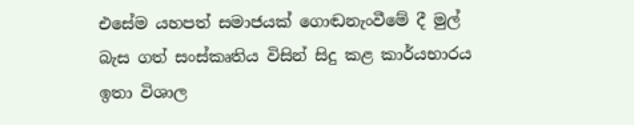එසේම යහපත් සමාජයක් ගොඬනැංවීමේ දී මුල් බැස ගත් සංස්කෘතිය විසින් සිදු කළ කාර්යභාරය ඉතා විශාල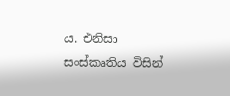ය. එනිසා සංස්කෘතිය විසින්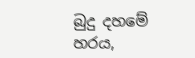බුදු දහමේ හරය,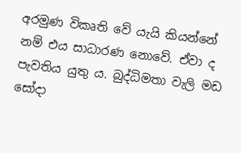අරමුණ විකෘති වේ යැයි කියන්නේ නම් එය සාධාරණ නොවේ. ඒවා ද පැවතිය යුතු ය. බුද්ධිමතා වැලි මඩ සෝදා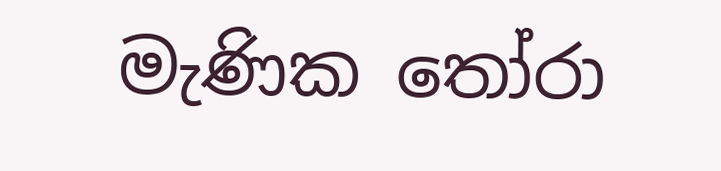මැණික තෝරා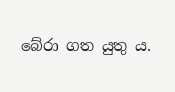බේරා ගත යුතු ය.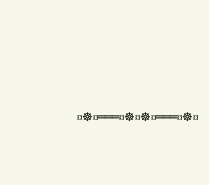¤☸¤═══¤☸¤☸¤═══¤☸¤